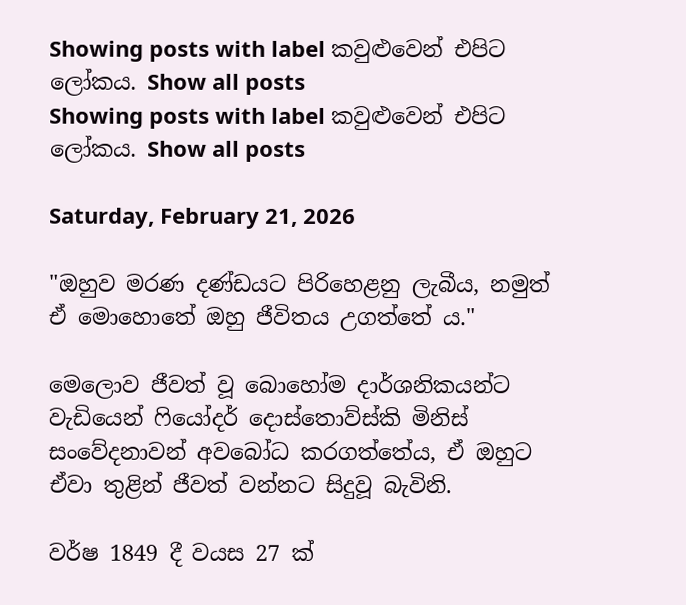Showing posts with label කවුළුවෙන් එපිට ලෝකය. Show all posts
Showing posts with label කවුළුවෙන් එපිට ලෝකය. Show all posts

Saturday, February 21, 2026

"ඔහුව මරණ දණ්ඩයට පිරිහෙළනු ලැබීය, නමුත් ඒ මොහොතේ ඔහු ජීවිතය උගත්තේ ය."

මෙලොව ජීවත් වූ බොහෝම දාර්ශනිකයන්ට වැඩියෙන් ෆියෝදර් දොස්තොව්ස්කි මිනිස් සංවේදනාවන් අවබෝධ කරගත්තේය, ඒ ඔහුට ඒවා තුළින් ජීවත් වන්නට සිදුවූ බැවිනි.

වර්ෂ 1849 දී වයස 27 ක්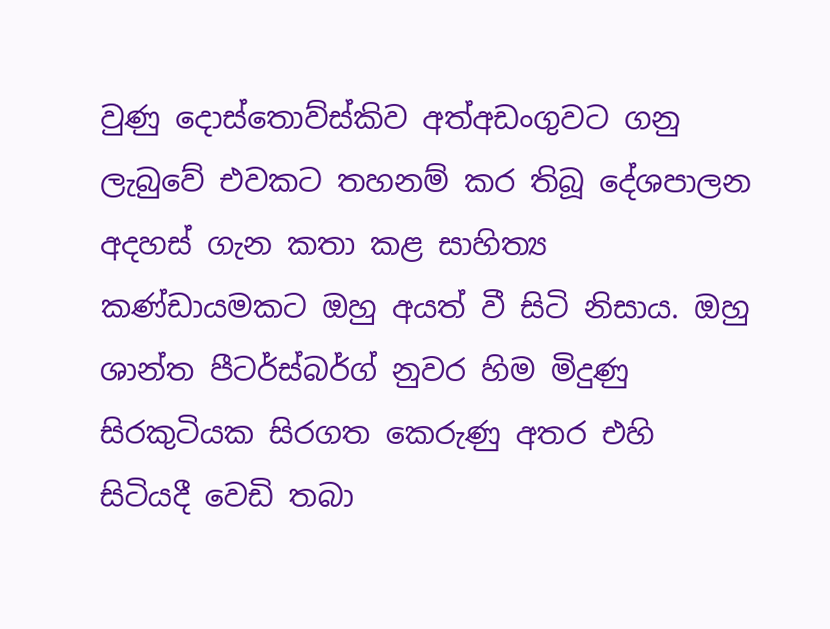වුණු දොස්තොව්ස්කිව අත්අඩංගුවට ගනු ලැබුවේ එවකට තහනම් කර තිබූ දේශපාලන අදහස් ගැන කතා කළ සාහිත්‍ය කණ්ඩායමකට ඔහු අයත් වී සිටි නිසාය. ඔහු ශාන්ත පීටර්ස්බර්ග් නුවර හිම මිදුණු සිරකුටියක සිරගත කෙරුණු අතර එහි සිටියදී වෙඩි තබා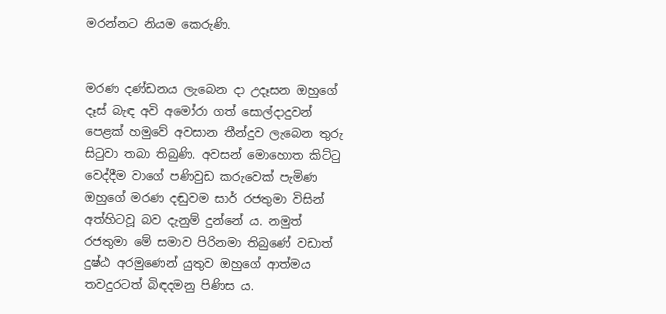මරන්නට නියම කෙරුණි.


මරණ දණ්ඩනය ලැබෙන දා උදෑසන ඔහුගේ දෑස් බැඳ අවි අමෝරා ගත් සොල්දාදුවන් පෙළක් හමුවේ අවසාන තීන්දුව ලැබෙන තුරු සිටුවා තබා තිබුණි. අවසන් මොහොත කිට්ටු වෙද්දීම වාගේ පණිවුඩ කරුවෙක් පැමිණ ඔහුගේ මරණ දඬුවම සාර් රජතුමා විසින් අත්හිටවූ බව දැනුම් දුන්නේ ය. නමුත් රජතුමා මේ සමාව පිරිනමා තිබුණේ වඩාත් දුෂ්ඨ අරමුණෙන් යුතුව ඔහුගේ ආත්මය තවදුරටත් බිඳදමනු පිණිස ය.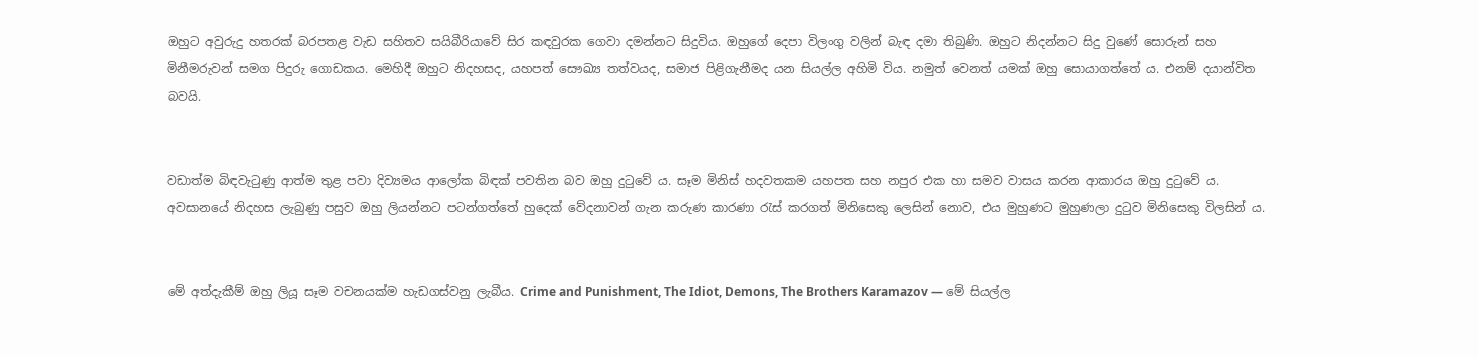ඔහුට අවුරුදු හතරක් බරපතළ වැඩ සහිතව සයිබීරියාවේ සිර කඳවුරක ගෙවා දමන්නට සිදුවිය. ඔහුගේ දෙපා විලංගු වලින් බැඳ දමා තිබුණි. ඔහුට නිදන්නට සිදු වුණේ සොරුන් සහ මිනීමරුවන් සමග පිදුරු ගොඩකය. මෙහිදී ඔහුට නිදහසද, යහපත් සෞඛ්‍ය තත්වයද, සමාජ පිළිගැනීමද යන සියල්ල අහිමි විය. නමුත් වෙනත් යමක් ඔහු සොයාගත්තේ ය. එනම් දයාන්විත බවයි.


වඩාත්ම බිඳවැටුණු ආත්ම තුළ පවා දිව්‍යමය ආලෝක බිඳක් පවතින බව ඔහු දුටුවේ ය. සෑම මිනිස් හදවතකම යහපත සහ නපුර එක හා සමව වාසය කරන ආකාරය ඔහු දුටුවේ ය. අවසානයේ නිදහස ලැබුණු පසුව ඔහු ලියන්නට පටන්ගත්තේ හුදෙක් වේදනාවන් ගැන කරුණ කාරණා රැස් කරගත් මිනිසෙකු ලෙසින් නොව, එය මුහුණට මුහුණලා දුටුව මිනිසෙකු විලසින් ය.


මේ අත්දැකීම් ඔහු ලියූ සෑම වචනයක්ම හැඩගස්වනු ලැබීය. Crime and Punishment, The Idiot, Demons, The Brothers Karamazov — මේ සියල්ල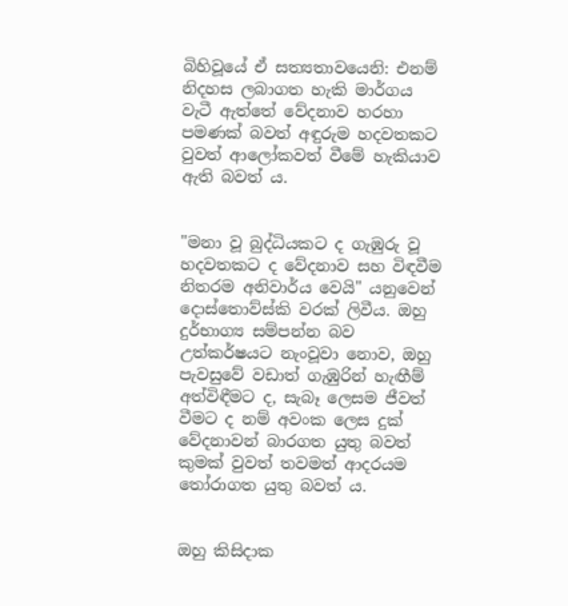බිහිවූයේ ඒ සත්‍යතාවයෙනි: එනම් නිදහස ලබාගත හැකි මාර්ගය වැටී ඇත්තේ වේදනාව හරහා පමණක් බවත් අඳුරුම හදවතකට වුවත් ආලෝකවත් වීමේ හැකියාව ඇති බවත් ය.


"මනා වූ බුද්ධියකට ද ගැඹුරු වූ හදවතකට ද වේදනාව සහ විඳවීම නිතරම අනිවාර්ය වෙයි" යනුවෙන් දොස්තොව්ස්කි වරක් ලිවීය. ඔහු දුර්භාග්‍ය සම්පන්න බව උත්කර්ෂයට නැංවූවා නොව, ඔහු පැවසුවේ වඩාත් ගැඹුරින් හැඟීම් අත්විඳීමට ද, සැබෑ ලෙසම ජීවත් වීමට ද නම් අවංක ලෙස දුක් වේදනාවන් බාරගත යුතු බවත් කුමක් වුවත් තවමත් ආදරයම තෝරාගත යුතු බවත් ය.


ඔහු කිසිදාක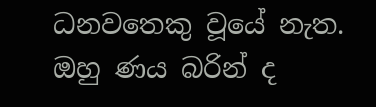ධනවතෙකු වූයේ නැත. ඔහු ණය බරින් ද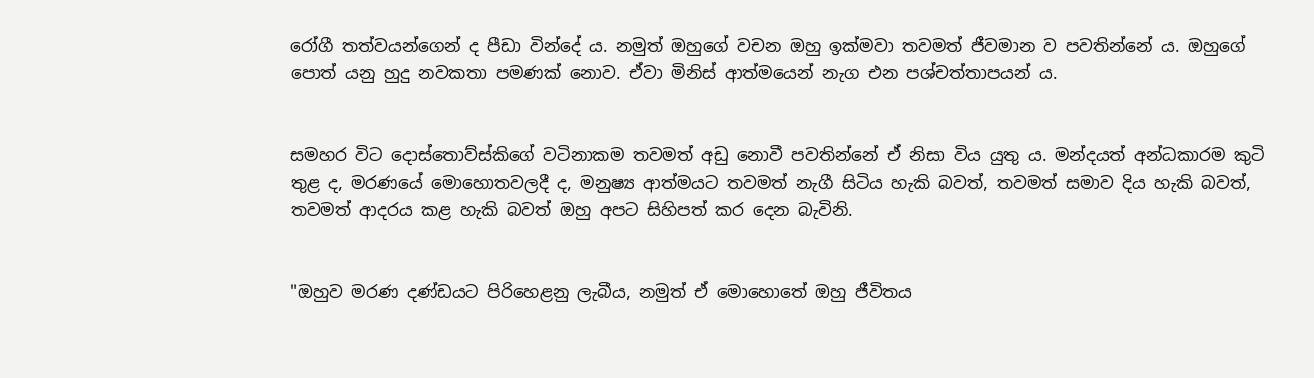රෝගී තත්වයන්ගෙන් ද පීඩා වින්දේ ය. නමුත් ඔහුගේ වචන ඔහු ඉක්මවා තවමත් ජීවමාන ව පවතින්නේ ය. ඔහුගේ පොත් යනු හුදු නවකතා පමණක් නොව. ඒවා මිනිස් ආත්මයෙන් නැග එන පශ්චත්තාපයන් ය.


සමහර විට දොස්තොව්ස්කිගේ වටිනාකම තවමත් අඩු නොවී පවතින්නේ ඒ නිසා විය යුතු ය. මන්දයත් අන්ධකාරම කුටි තුළ ද, මරණයේ මොහොතවලදී ද, මනුෂ්‍ය ආත්මයට තවමත් නැගී සිටිය හැකි බවත්, තවමත් සමාව දිය හැකි බවත්, තවමත් ආදරය කළ හැකි බවත් ඔහු අපට සිහිපත් කර දෙන බැවිනි.


"ඔහුව මරණ දණ්ඩයට පිරිහෙළනු ලැබීය, නමුත් ඒ මොහොතේ ඔහු ජීවිතය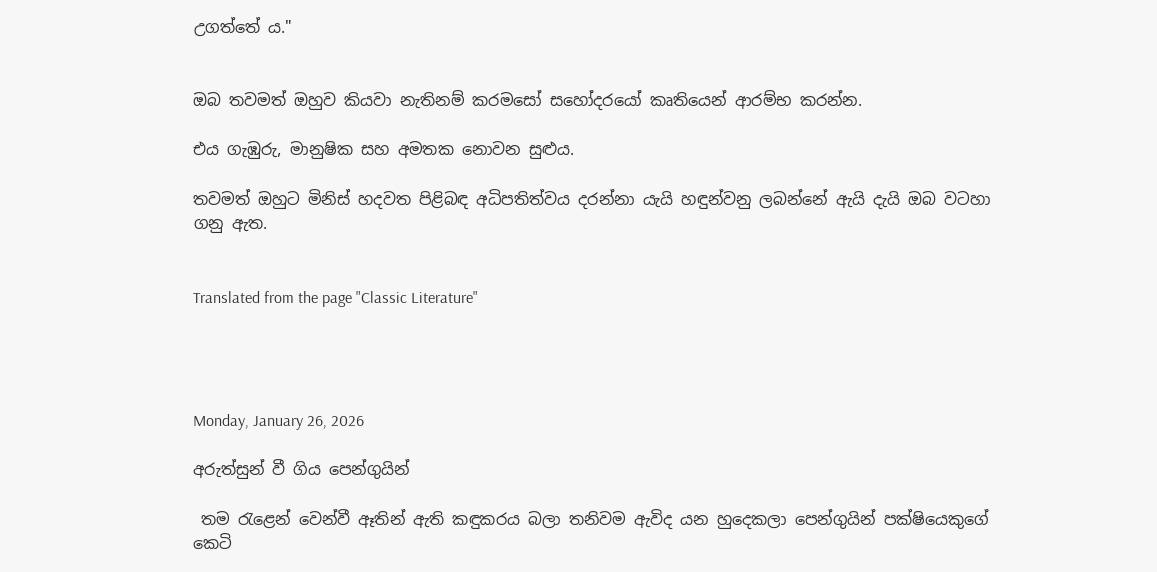උගත්තේ ය."


ඔබ තවමත් ඔහුව කියවා නැතිනම් කරමසෝ සහෝදරයෝ කෘතියෙන් ආරම්භ කරන්න.

එය ගැඹුරු, මානුෂික සහ අමතක නොවන සුළුය.

තවමත් ඔහුට මිනිස් හදවත පිළිබඳ අධිපතිත්වය දරන්නා යැයි හඳුන්වනු ලබන්නේ ඇයි දැයි ඔබ වටහා ගනු ඇත.


Translated from the page "Classic Literature"




Monday, January 26, 2026

අරුත්සුන් වී ගිය පෙන්ගුයින්

 තම රැළෙන් වෙන්වී ඈතින් ඇති කඳුකරය බලා තනිවම ඇවිද යන හුදෙකලා පෙන්ගුයින් පක්ෂියෙකුගේ කෙටි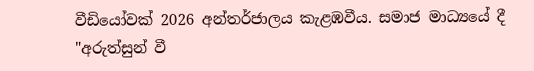වීඩියෝවක් 2026 අන්තර්ජාලය කැළඹවීය. සමාජ මාධ්‍යයේ දී "අරුත්සුන් වී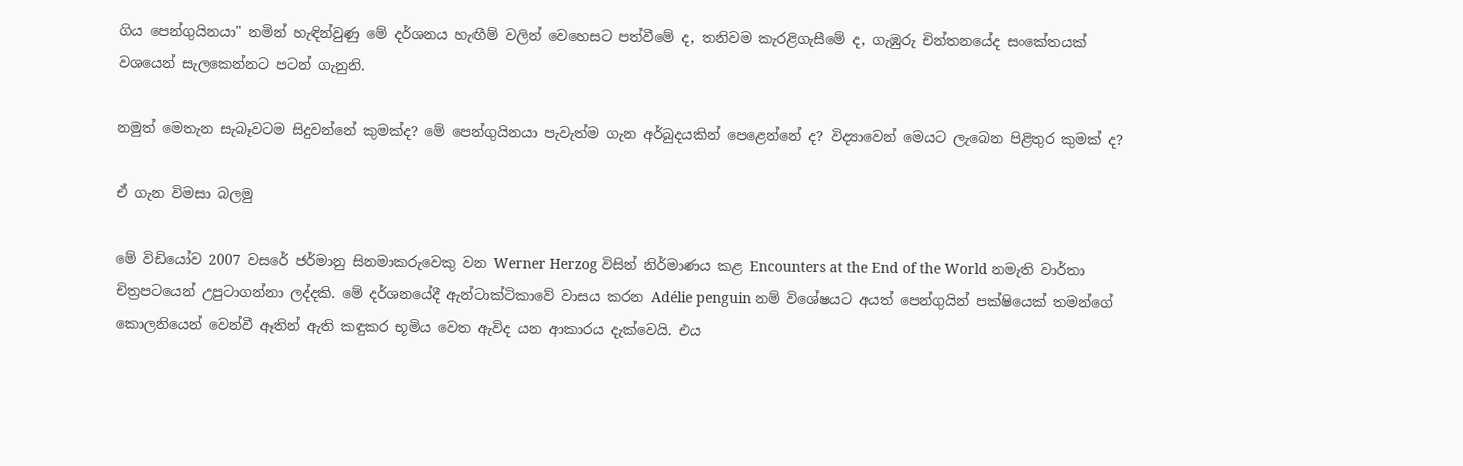ගිය පෙන්ගුයිනයා" නමින් හැඳින්වුණු මේ දර්ශනය හැඟීම් වලින් වෙහෙසට පත්වීමේ ද, තනිවම කැරළිගැසීමේ ද, ගැඹුරු චින්තනයේද සංකේතයක් වශයෙන් සැලකෙන්නට පටන් ගැනුනි.

නමුත් මෙතැන සැබෑවටම සිදුවන්නේ කුමක්ද? මේ පෙන්ගුයිනයා පැවැත්ම ගැන අර්බුදයකින් පෙළෙන්නේ ද? විද්‍යාවෙන් මෙයට ලැබෙන පිළිතුර කුමක් ද?

ඒ ගැන විමසා බලමු

මේ විඩියෝව 2007 වසරේ ජර්මානු සිනමාකරුවෙකු වන Werner Herzog විසින් නිර්මාණය කළ Encounters at the End of the World නමැති වාර්තා චිත්‍රපටයෙන් උපුටාගන්නා ලද්දකි. මේ දර්ශනයේදී ඇන්ටාක්ටිකාවේ වාසය කරන Adélie penguin නම් විශේෂයට අයත් පෙන්ගුයින් පක්ෂියෙක් තමන්ගේ කොලනියෙන් වෙන්වී ඈතින් ඇති කඳුකර භූමිය වෙත ඇවිද යන ආකාරය දැක්වෙයි. එය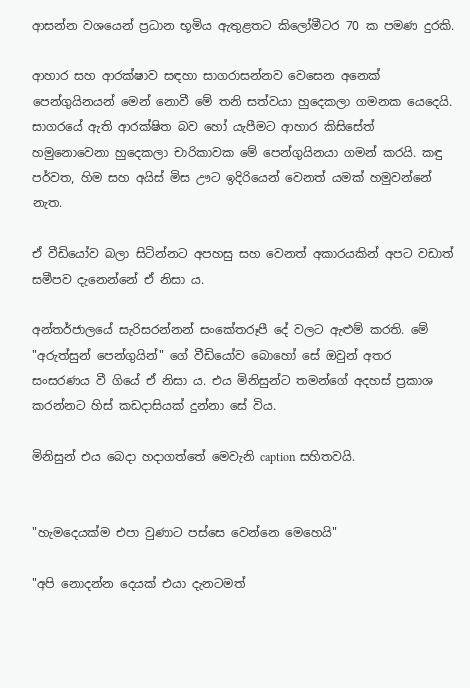ආසන්න වශයෙන් ප්‍රධාන භූමිය ඇතුළතට කිලෝමීටර 70 ක පමණ දුරකි.

ආහාර සහ ආරක්ෂාව සඳහා සාගරාසන්නව වෙසෙන අනෙක් පෙන්ගුයිනයන් මෙන් නොවී මේ තනි සත්වයා හුදෙකලා ගමනක යෙදෙයි. සාගරයේ ඇති ආරක්ෂිත බව හෝ යැපීමට ආහාර කිසිසේත් හමුනොවෙනා හුදෙකලා චාරිකාවක මේ පෙන්ගුයිනයා ගමන් කරයි. කඳු පර්වත, හිම සහ අයිස් මිස ඌට ඉදිරියෙන් වෙනත් යමක් හමුවන්නේ නැත.

ඒ වීඩියෝව බලා සිටින්නට අපහසු සහ වෙනත් අකාරයකින් අපට වඩාත් සමීපව දැනෙන්නේ ඒ නිසා ය.

අන්තර්ජාලයේ සැරිසරන්නන් සංකේතරූපී දේ වලට ඇළුම් කරති. මේ "අරුත්සුන් පෙන්ගුයින්" ගේ වීඩියෝව බොහෝ සේ ඔවුන් අතර සංසරණය වී ගියේ ඒ නිසා ය. එය මිනිසුන්ට තමන්ගේ අදහස් ප්‍රකාශ කරන්නට හිස් කඩදාසියක් දුන්නා සේ විය.

මිනිසුන් එය බෙදා හදාගත්තේ මෙවැනි caption සහිතවයි.


"හැමදෙයක්ම එපා වුණාට පස්සෙ වෙන්නෙ මෙහෙයි"

"අපි නොදන්න දෙයක් එයා දැනටමත්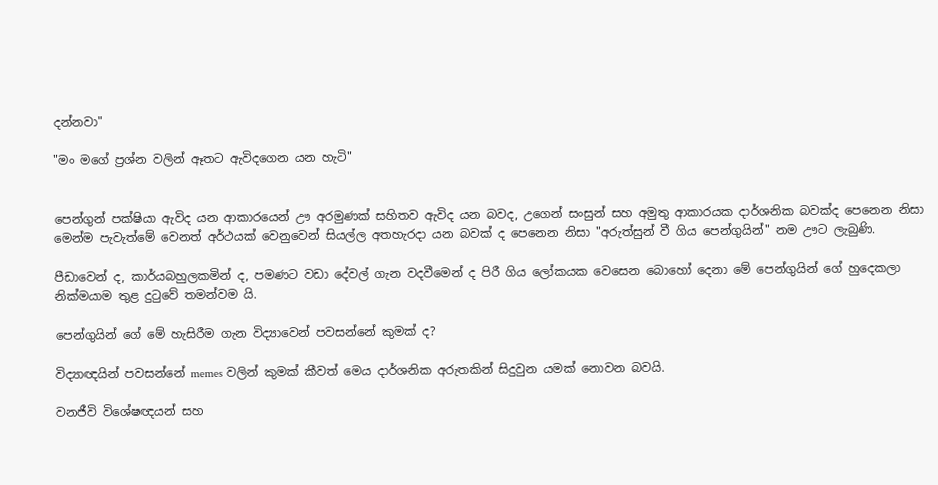දන්නවා"

"මං මගේ ප්‍රශ්න වලින් ඈතට ඇවිදගෙන යන හැටි"


පෙන්ගුන් පක්ෂියා ඇවිද යන ආකාරයෙන් ඌ අරමුණක් සහිතව ඇවිද යන බවද, උගෙන් සංසුන් සහ අමුතු ආකාරයක දාර්ශනික බවක්ද පෙනෙන නිසා මෙන්ම පැවැත්මේ වෙනත් අර්ථයක් වෙනුවෙන් සියල්ල අතහැරදා යන බවක් ද පෙනෙන නිසා "අරුත්සුන් වී ගිය පෙන්ගුයින්" නම ඌට ලැබුණි.

පීඩාවෙන් ද, කාර්යබහුලකමින් ද, පමණට වඩා දේවල් ගැන වදවීමෙන් ද පිරී ගිය ලෝකයක වෙසෙන බොහෝ දෙනා මේ පෙන්ගුයින් ගේ හුදෙකලා නික්මයාම තුළ දුටුවේ තමන්වම යි.

පෙන්ගුයින් ගේ මේ හැසිරීම ගැන විද්‍යාවෙන් පවසන්නේ කුමක් ද?

විද්‍යාඥයින් පවසන්නේ memes වලින් කුමක් කීවත් මෙය දාර්ශනික අරුතකින් සිදුවුන යමක් නොවන බවයි.

වනජීවි විශේෂඥයන් සහ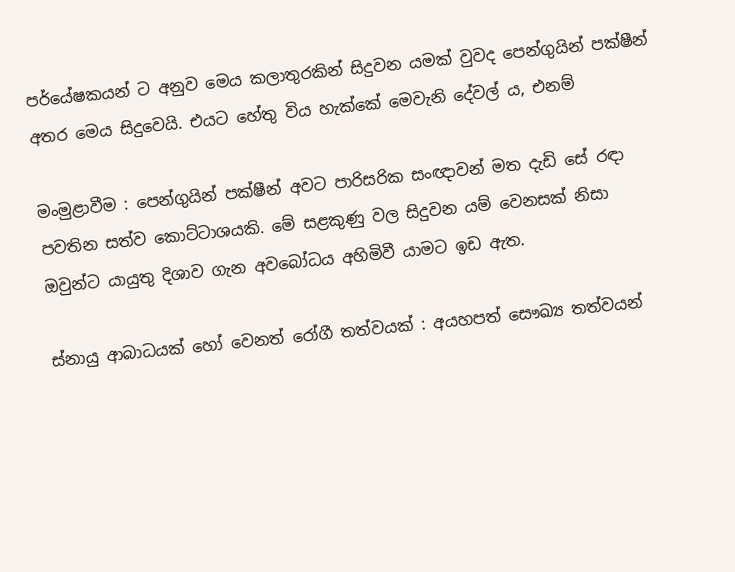පර්යේෂකයන් ට අනුව මෙය කලාතුරකින් සිදුවන යමක් වුවද පෙන්ගුයින් පක්ෂීන් අතර මෙය සිදුවෙයි. එයට හේතු විය හැක්කේ මෙවැනි දේවල් ය, එනම්

මංමුළාවීම : පෙන්ගුයින් පක්ෂීන් අවට පාරිසරික සංඥාවන් මත දැඩි සේ රඳා පවතින සත්ව කොට්ටාශයකි. මේ සළකුණු වල සිදුවන යම් වෙනසක් නිසා ඔවුන්ට යායුතු දිශාව ගැන අවබෝධය අහිමිවී යාමට ඉඩ ඇත.

ස්නායු ආබාධයක් හෝ වෙනත් රෝගී තත්වයක් : අයහපත් සෞඛ්‍ය තත්වයන්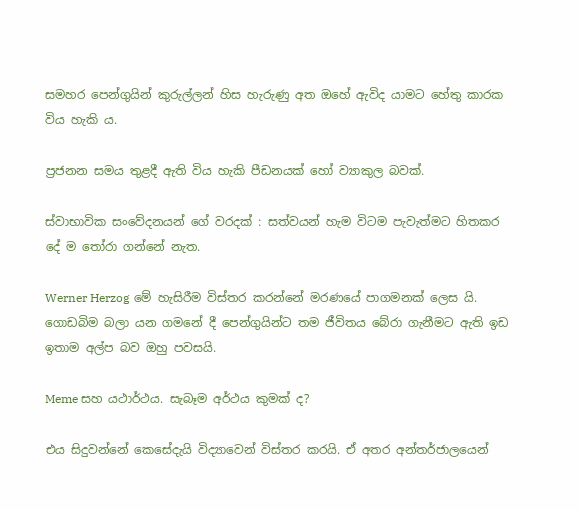සමහර පෙන්ගුයින් කුරුල්ලන් හිස හැරුණු අත ඔහේ ඇවිද යාමට හේතු කාරක විය හැකි ය.

ප්‍රජනන සමය තුළදී ඇති විය හැකි පීඩනයක් හෝ ව්‍යාකුල බවක්.

ස්වාභාවික සංවේදනයන් ගේ වරදක් : සත්වයන් හැම විටම පැවැත්මට හිතකර දේ ම තෝරා ගන්නේ නැත.

Werner Herzog මේ හැසිරීම විස්තර කරන්නේ මරණයේ පාගමනක් ලෙස යි. ගොඩබිම බලා යන ගමනේ දී පෙන්ගුයින්ට තම ජීවිතය බේරා ගැනීමට ඇති ඉඩ ඉතාම අල්ප බව ඔහු පවසයි.

Meme සහ යථාර්ථය. සැබෑම අර්ථය කුමක් ද?

එය සිදුවන්නේ කෙසේදැයි විද්‍යාවෙන් විස්තර කරයි. ඒ අතර අන්තර්ජාලයෙන්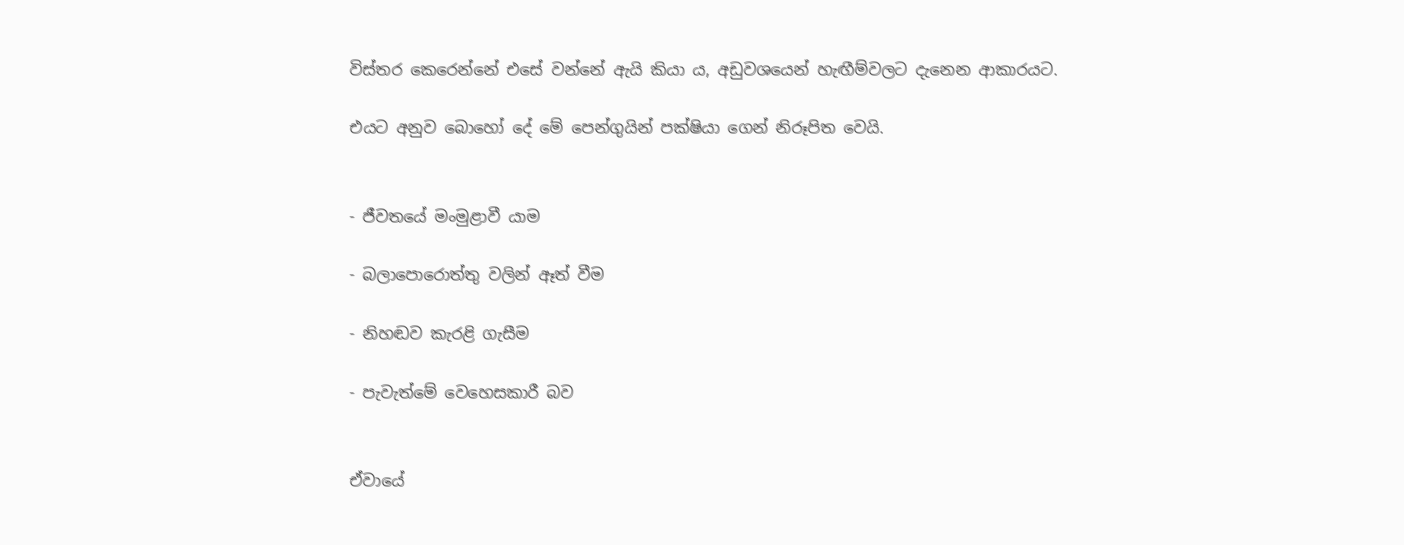විස්තර කෙරෙන්නේ එසේ වන්නේ ඇයි කියා ය, අඩුවශයෙන් හැඟීම්වලට දැනෙන ආකාරයට.

එයට අනුව බොහෝ දේ මේ පෙන්ගුයින් පක්ෂියා ගෙන් නිරූපිත වෙයි.


- ජීවතයේ මංමුළාවී යාම

- බලාපොරොත්තු වලින් ඈත් වීම

- නිහඬව කැරළි ගැසීම

- පැවැත්මේ වෙහෙසකාරී බව


ඒවායේ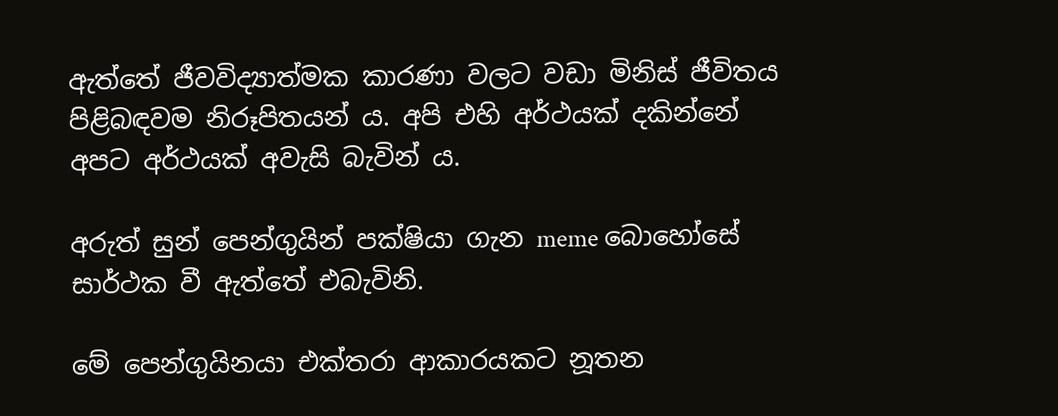ඇත්තේ ජීවවිද්‍යාත්මක කාරණා වලට වඩා මිනිස් ජීවිතය පිළිබඳවම නිරූපිතයන් ය. අපි එහි අර්ථයක් දකින්නේ අපට අර්ථයක් අවැසි බැවින් ය.

අරුත් සුන් පෙන්ගුයින් පක්ෂියා ගැන meme බොහෝසේ සාර්ථක වී ඇත්තේ එබැවිනි.

මේ පෙන්ගුයිනයා එක්තරා ආකාරයකට නූතන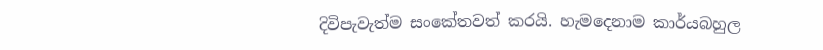දිවිපැවැත්ම සංකේතවත් කරයි. හැමදෙනාම කාර්යබහුල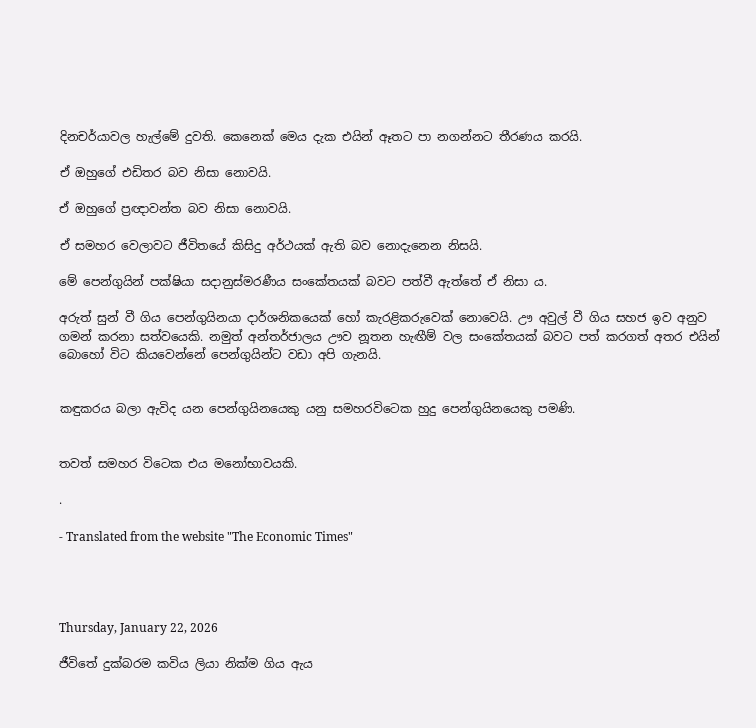දිනචර්යාවල හැල්මේ දුවති. කෙනෙක් මෙය දැක එයින් ඈතට පා නගන්නට තීරණය කරයි.

ඒ ඔහුගේ එඩිතර බව නිසා නොවයි.

ඒ ඔහුගේ ප්‍රඥාවන්ත බව නිසා නොවයි.

ඒ සමහර වෙලාවට ජීවිතයේ කිසිදු අර්ථයක් ඇති බව නොදැනෙන නිසයි.

මේ පෙන්ගුයින් පක්ෂියා සදානුස්මරණීය සංකේතයක් බවට පත්වී ඇත්තේ ඒ නිසා ය.

අරුත් සුන් වී ගිය පෙන්ගුයිනයා දාර්ශනිකයෙක් හෝ කැරළිකරුවෙක් නොවෙයි. ඌ අවුල් වී ගිය සහජ ඉව අනුව ගමන් කරනා සත්වයෙකි. නමුත් අන්තර්ජාලය ඌව නූතන හැඟීම් වල සංකේතයක් බවට පත් කරගත් අතර එයින් බොහෝ විට කියවෙන්නේ පෙන්ගුයින්ට වඩා අපි ගැනයි.


කඳුකරය බලා ඇවිද යන පෙන්ගුයිනයෙකු යනු සමහරවිටෙක හුදු පෙන්ගුයිනයෙකු පමණි.


තවත් සමහර විටෙක එය මනෝභාවයකි.

.

- Translated from the website "The Economic Times"




Thursday, January 22, 2026

ජීවිතේ දුක්බරම කවිය ලියා නික්ම ගිය ඇය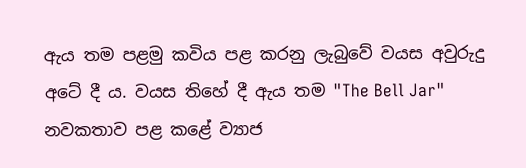ඇය තම පළමු කවිය පළ කරනු ලැබුවේ වයස අවුරුදු අටේ දී ය. වයස තිහේ දී ඇය තම "The Bell Jar" නවකතාව පළ කළේ ව්‍යාජ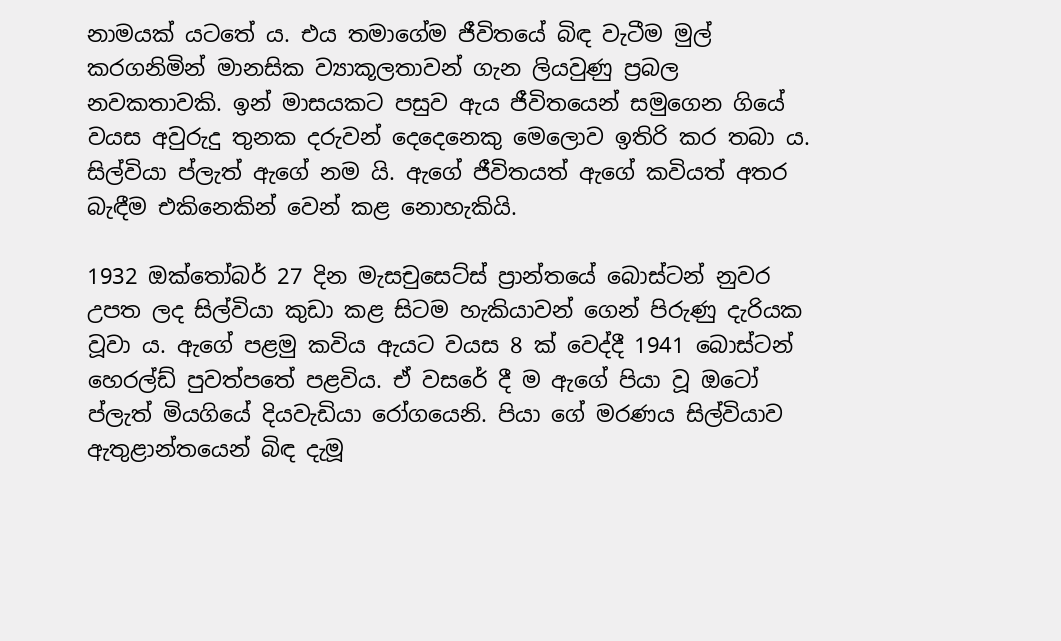නාමයක් යටතේ ය. එය තමාගේම ජීවිතයේ බිඳ වැටීම මුල් කරගනිමින් මානසික ව්‍යාකූලතාවන් ගැන ලියවුණු ප්‍රබල නවකතාවකි. ඉන් මාසයකට පසුව ඇය ජීවිතයෙන් සමුගෙන ගියේ වයස අවුරුදු තුනක දරුවන් දෙදෙනෙකු මෙලොව ඉතිරි කර තබා ය. සිල්වියා ප්ලැත් ඇගේ නම යි. ඇගේ ජීවිතයත් ඇගේ කවියත් අතර බැඳීම එකිනෙකින් වෙන් කළ නොහැකියි.

1932 ඔක්තෝබර් 27 දින මැසචුසෙට්ස් ප්‍රාන්තයේ බොස්ටන් නුවර උපත ලද සිල්වියා කුඩා කළ සිටම හැකියාවන් ගෙන් පිරුණු දැරියක වූවා ය. ඇගේ පළමු කවිය ඇයට වයස 8 ක් වෙද්දී 1941 බොස්ටන් හෙරල්ඩ් පුවත්පතේ පළවිය. ඒ වසරේ දී ම ඇගේ පියා වූ ඔටෝ ප්ලැත් මියගියේ දියවැඩියා රෝගයෙනි. පියා ගේ මරණය සිල්වියාව ඇතුළාන්තයෙන් බිඳ දැමූ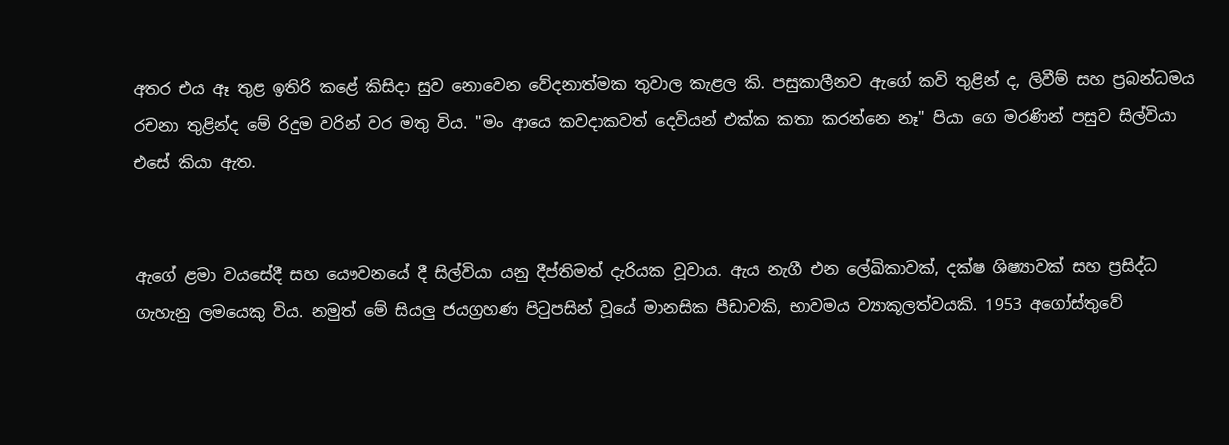අතර එය ඈ තුළ ඉතිරි කළේ කිසිදා සුව නොවෙන වේදනාත්මක තුවාල කැළල කි. පසුකාලීනව ඇගේ කවි තුළින් ද, ලිවීම් සහ ප්‍රබන්ධමය රචනා තුළින්ද මේ රිදුම වරින් වර මතු විය. "මං ආයෙ කවදාකවත් දෙවියන් එක්ක කතා කරන්නෙ නෑ" පියා ගෙ මරණින් පසුව සිල්වියා එසේ කියා ඇත.


ඇගේ ළමා වයසේදී සහ යෞවනයේ දී සිල්වියා යනු දීප්තිමත් දැරියක වූවාය. ඇය නැගී එන ලේඛිකාවක්, දක්ෂ ශිෂ්‍යාවක් සහ ප්‍රසිද්ධ ගැහැනු ලමයෙකු විය. නමුත් මේ සියලු ජයග්‍රහණ පිටුපසින් වූයේ මානසික පීඩාවකි, භාවමය ව්‍යාකූලත්වයකි. 1953 අගෝස්තුවේ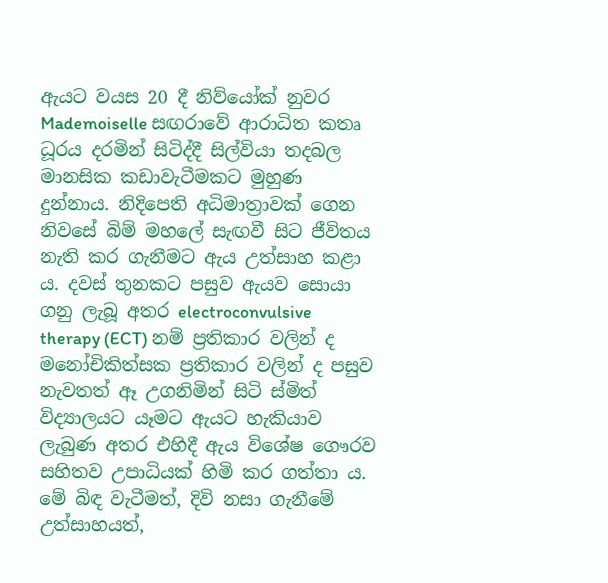ඇයට වයස 20 දී නිව්යෝක් නුවර Mademoiselle සඟරාවේ ආරාධිත කතෘ ධූරය දරමින් සිටිද්දී සිල්වියා තදබල මානසික කඩාවැටීමකට මුහුණ දුන්නාය. නිදිපෙති අධිමාත්‍රාවක් ගෙන නිවසේ බිම් මහලේ සැඟවී සිට ජීවිතය නැති කර ගැනීමට ඇය උත්සාහ කළා ය. දවස් තුනකට පසුව ඇයව සොයා ගනු ලැබූ අතර electroconvulsive therapy (ECT) නම් ප්‍රතිකාර වලින් ද මනෝචිකිත්සක ප්‍රතිකාර වලින් ද පසුව නැවතත් ඈ උගනිමින් සිටි ස්මිත් විද්‍යාලයට යෑමට ඇයට හැකියාව ලැබුණ අතර එහිදී ඇය විශේෂ ගෞරව සහිතව උපාධියක් හිමි කර ගත්තා ය. මේ බිඳ වැටීමත්, දිවි නසා ගැනීමේ උත්සාහයත්,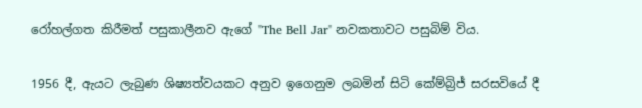රෝහල්ගත කිරීමත් පසුකාලීනව ඇගේ "The Bell Jar" නවකතාවට පසුබිම් විය.


1956 දී, ඇයට ලැබුණ ශිෂ්‍යත්වයකට අනුව ඉගෙනුම ලබමින් සිටි කේම්බ්‍රිජ් සරසවියේ දී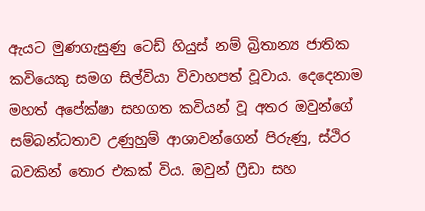ඇයට මුණගැසුණු ටෙඩ් හියුස් නම් බ්‍රිතාන්‍ය ජාතික කවියෙකු සමග සිල්වියා විවාහපත් වූවාය. දෙදෙනාම මහත් අපේක්ෂා සහගත කවියන් වූ අතර ඔවුන්ගේ සම්බන්ධතාව උණුහුම් ආශාවන්ගෙන් පිරුණු, ස්ථිර බවකින් තොර එකක් විය. ඔවුන් ෆ්‍රීඩා සහ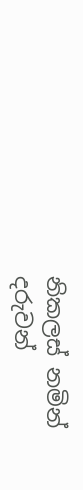නිකලස් නමින් දරුවන්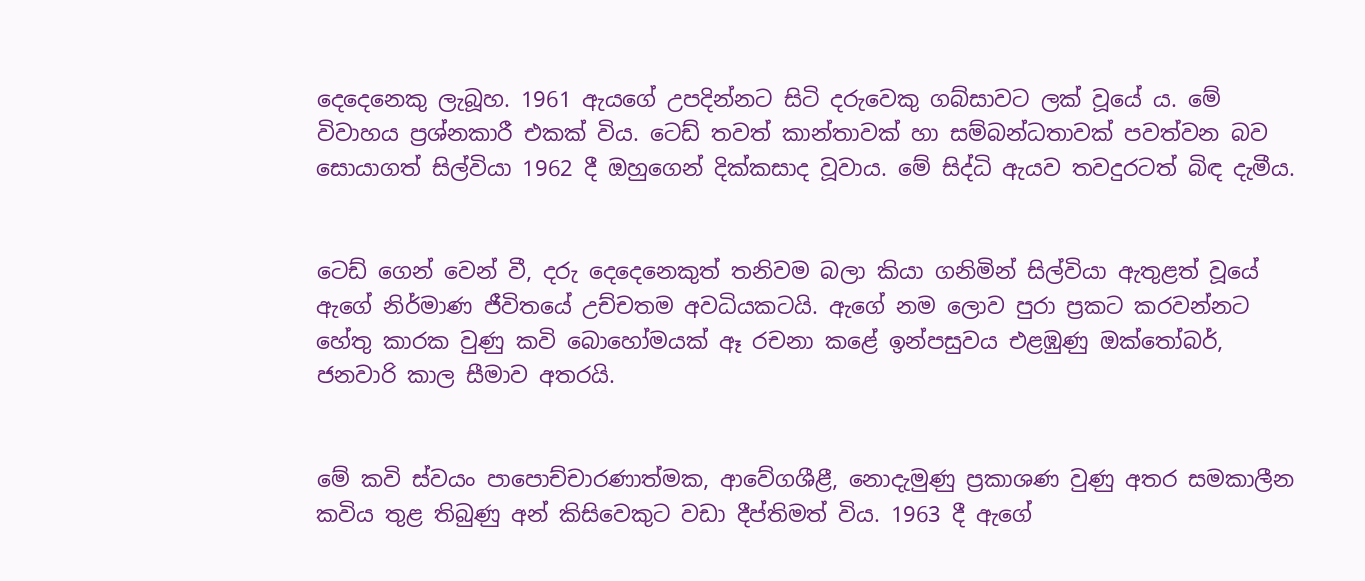දෙදෙනෙකු ලැබූහ. 1961 ඇයගේ උපදින්නට සිටි දරුවෙකු ගබ්සාවට ලක් වූයේ ය. මේ විවාහය ප්‍රශ්නකාරී එකක් විය. ටෙඩ් තවත් කාන්තාවක් හා සම්බන්ධතාවක් පවත්වන බව සොයාගත් සිල්වියා 1962 දී ඔහුගෙන් දික්කසාද වූවාය. මේ සිද්ධි ඇයව තවදුරටත් බිඳ දැමීය.


ටෙඩ් ගෙන් වෙන් වී, දරු දෙදෙනෙකුත් තනිවම බලා කියා ගනිමින් සිල්වියා ඇතුළත් වූයේ ඇගේ නිර්මාණ ජීවිතයේ උච්චතම අවධියකටයි. ඇගේ නම ලොව පුරා ප්‍රකට කරවන්නට හේතු කාරක වුණු කවි බොහෝමයක් ඈ රචනා කළේ ඉන්පසුවය එළඹුණු ඔක්තෝබර්, ජනවාරි කාල සීමාව අතරයි.


මේ කවි ස්වයං පාපොච්චාරණාත්මක, ආවේගශීළී, නොදැමුණු ප්‍රකාශණ වුණු අතර සමකාලීන කවිය තුළ තිබුණු අන් කිසිවෙකුට වඩා දීප්තිමත් විය. 1963 දී ඇගේ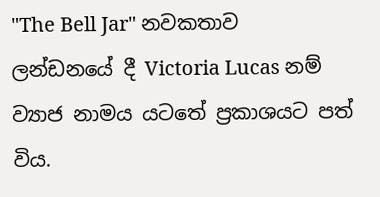"The Bell Jar" නවකතාව ලන්ඩනයේ දී Victoria Lucas නම් ව්‍යාජ නාමය යටතේ ප්‍රකාශයට පත් විය.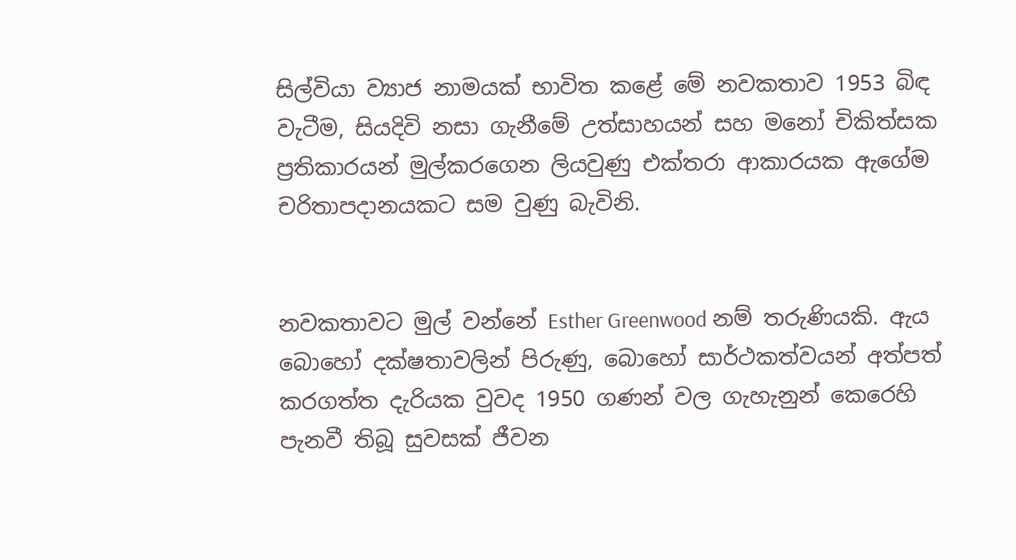සිල්වියා ව්‍යාජ නාමයක් භාවිත කළේ මේ නවකතාව 1953 බිඳ වැටීම, සියදිවි නසා ගැනීමේ උත්සාහයන් සහ මනෝ චිකිත්සක ප්‍රතිකාරයන් මුල්කරගෙන ලියවුණු එක්තරා ආකාරයක ඇගේම චරිතාපදානයකට සම වුණු බැවිනි.


නවකතාවට මුල් වන්නේ Esther Greenwood නම් තරුණියකි. ඇය බොහෝ දක්ෂතාවලින් පිරුණු, බොහෝ සාර්ථකත්වයන් අත්පත් කරගත්ත දැරියක වුවද 1950 ගණන් වල ගැහැනුන් කෙරෙහි පැනවී තිබූ සුවසක් ජීවන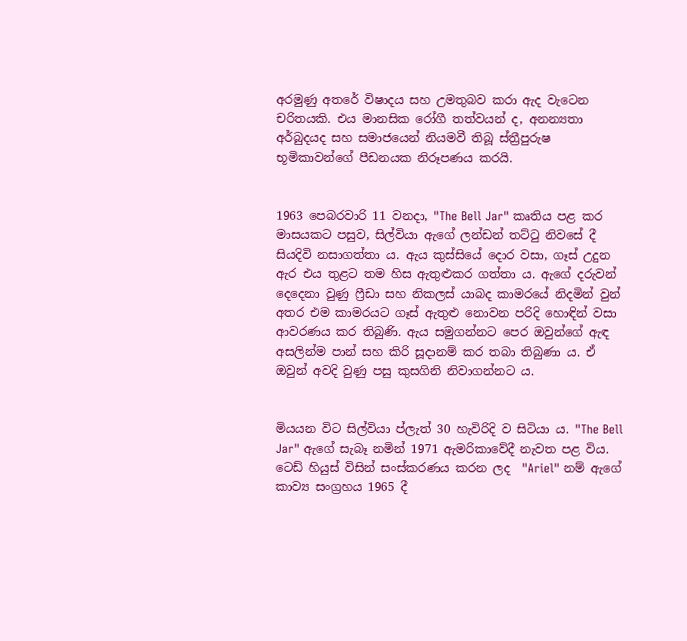අරමුණු අතරේ විෂාදය සහ උමතුබව කරා ඇද වැටෙන චරිතයකි. එය මානසික රෝගී තත්වයන් ද, අනන්‍යතා අර්බුදයද සහ සමාජයෙන් නියමවී තිබූ ස්ත්‍රීපුරුෂ භූමිකාවන්ගේ පීඩනයක නිරූපණය කරයි.


1963 පෙබරවාරි 11 වනදා, "The Bell Jar" කෘතිය පළ කර මාසයකට පසුව, සිල්වියා ඇගේ ලන්ඩන් තට්ටු නිවසේ දී සියදිවි නසාගත්තා ය. ඇය කුස්සියේ දොර වසා, ගෑස් උදුන ඇර එය තුළට තම හිස ඇතුළුකර ගත්තා ය. ඇගේ දරුවන් දෙදෙනා වුණු ෆ්‍රීඩා සහ නිකලස් යාබද කාමරයේ නිදමින් වුන් අතර එම කාමරයට ගෑස් ඇතුළු නොවන පරිදි හොඳින් වසා ආවරණය කර තිබුණි. ඇය සමුගන්නට පෙර ඔවුන්ගේ ඇඳ අසලින්ම පාන් සහ කිරි සූදානම් කර තබා තිබුණා ය. ඒ ඔවුන් අවදි වුණු පසු කුසගිනි නිවාගන්නට ය.


මියයන විට සිල්වියා ප්ලැත් 30 හැවිරිදි ව සිටියා ය. "The Bell Jar" ඇගේ සැබෑ නමින් 1971 ඇමරිකාවේදී නැවත පළ විය. ටෙඩ් හියුස් විසින් සංස්කරණය කරන ලද  "Ariel" නම් ඇගේ කාව්‍ය සංග්‍රහය 1965 දී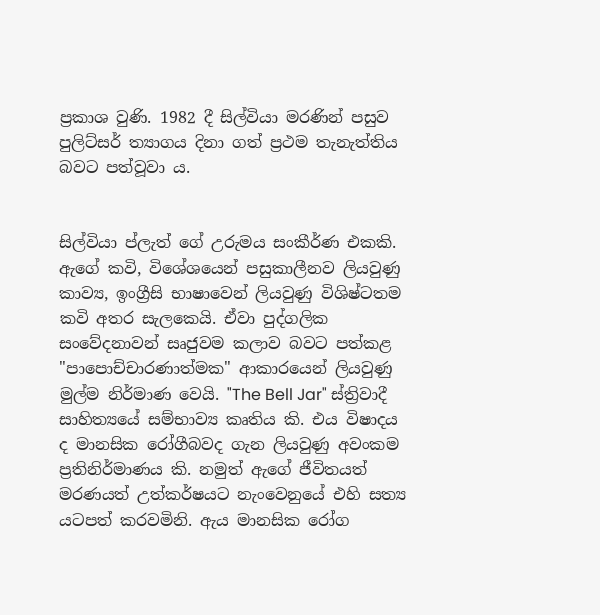ප්‍රකාශ වුණි. 1982 දී සිල්වියා මරණින් පසුව පුලිට්සර් ත්‍යාගය දිනා ගත් ප්‍රථම තැනැත්තිය බවට පත්වූවා ය.


සිල්වියා ප්ලැත් ගේ උරුමය සංකීර්ණ එකකි. ඇගේ කවි, විශේශයෙන් පසුකාලීනව ලියවුණු කාව්‍ය, ඉංග්‍රීසි භාෂාවෙන් ලියවුණු විශිෂ්ටතම කවි අතර සැලකෙයි. ඒවා පුද්ගලික සංවේදනාවන් සෘජුවම කලාව බවට පත්කළ "පාපොච්චාරණාත්මක" ආකාරයෙන් ලියවුණු මුල්ම නිර්මාණ වෙයි. "The Bell Jar" ස්ත්‍රිවාදී සාහිත්‍යයේ සම්භාව්‍ය කෘතිය කි. එය විෂාදය ද මානසික රෝගීබවද ගැන ලියවුණු අවංකම ප්‍රතිනිර්මාණය කි. නමුත් ඇගේ ජීවිතයත් මරණයත් උත්කර්ෂයට නැංවෙනුයේ එහි සත්‍ය යටපත් කරවමිනි. ඇය මානසික රෝග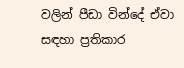වලින් පීඩා වින්දේ ඒවා සඳහා ප්‍රතිකාර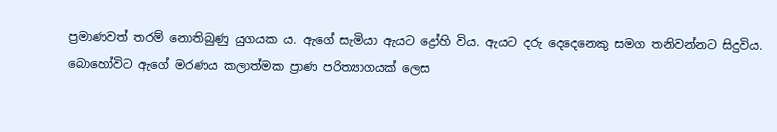ප්‍රමාණවත් තරම් නොතිබුණු යුගයක ය. ඇගේ සැමියා ඇයට ද්‍රෝහි විය. ඇයට දරු දෙදෙනෙකු සමග තනිවන්නට සිදුවිය. බොහෝවිට ඇගේ මරණය කලාත්මක ප්‍රාණ පරිත්‍යාගයක් ලෙස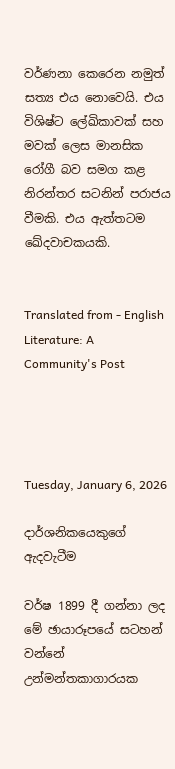වර්ණනා කෙරෙන නමුත්  සත්‍ය එය නොවෙයි. එය විශිෂ්ට ලේඛිකාවක් සහ මවක් ලෙස මානසික රෝගී බව සමග කළ නිරන්තර සටනින් පරාජය වීමකි. එය ඇත්තටම ඛේදවාචකයකි.


Translated from - English Literature: A Community's Post




Tuesday, January 6, 2026

දාර්ශනිකයෙකුගේ ඇදවැටීම

වර්ෂ 1899 දී ගන්නා ලද මේ ඡායාරූපයේ සටහන් වන්නේ උන්මන්තකාගාරයක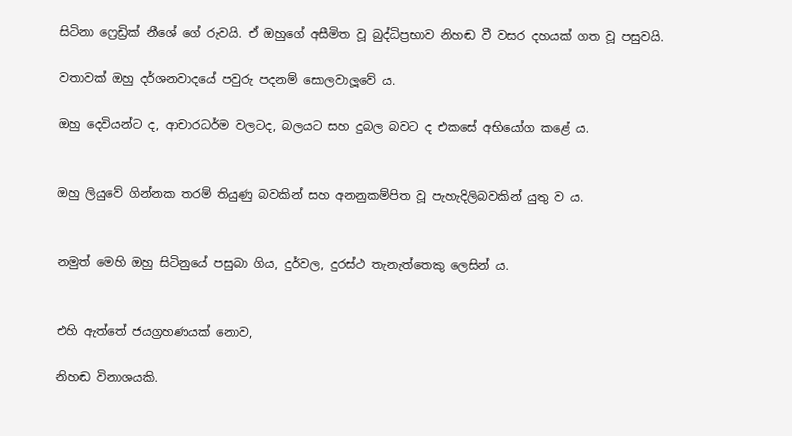සිටිනා ෆ්‍රෙඩ්‍රික් නීශේ ගේ රුවයි. ඒ ඔහුගේ අසීමිත වූ බුද්ධිප්‍රභාව නිහඬ වී වසර දහයක් ගත වූ පසුවයි.

වතාවක් ඔහු දර්ශනවාදයේ පවුරු පදනම් සොලවාලූවේ ය.

ඔහු දෙවියන්ට ද, ආචාරධර්ම වලටද, බලයට සහ දුබල බවට ද එකසේ අභියෝග කළේ ය.


ඔහු ලියුවේ ගින්නක තරම් තියුණු බවකින් සහ අනනුකම්පිත වූ පැහැදිලිබවකින් යුතු ව ය.


නමුත් මෙහි ඔහු සිටිනුයේ පසුබා ගිය, දුර්වල, දුරස්ථ තැනැත්තෙකු ලෙසින් ය.


එහි ඇත්තේ ජයග්‍රහණයක් නොව,

නිහඬ විනාශයකි.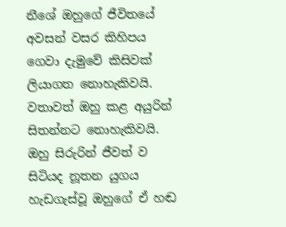නීශේ ඔහුගේ ජීවිතයේ අවසන් වසර කිහිපය ගෙවා දැමුවේ කිසිවක් ලියාගත නොහැකිවයි. වතාවත් ඔහු කළ අයුරින් සිතන්නට නොහැකිවයි. ඔහු සිරුරින් ජීවත් ව සිටියද නූතන යුගය හැඩගැස්වූ ඔහුගේ ඒ හඬ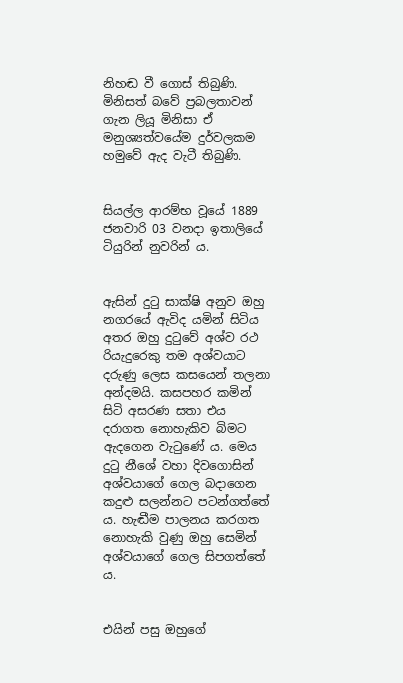නිහඬ වී ගොස් තිබුණි. මිනිසත් බවේ ප්‍රබලතාවන් ගැන ලියූ මිනිසා ඒ මනුශ්‍යත්වයේම දුර්වලකම හමුවේ ඇද වැටී තිබුණි.


සියල්ල ආරම්භ වූයේ 1889 ජනවාරි 03 වනදා ඉතාලියේ ටියුරින් නුවරින් ය.


ඇසින් දුටු සාක්ෂි අනුව ඔහු නගරයේ ඇවිද යමින් සිටිය අතර ඔහු දුටුවේ අශ්ව රථ රියැදුරෙකු තම අශ්වයාට දරුණු ලෙස කසයෙන් තලනා අන්දමයි. කසපහර කමින් සිටි අසරණ සතා එය දරාගත නොහැකිව බිමට ඇදගෙන වැටුණේ ය. මෙය දුටු නීශේ වහා දිවගොසින් අශ්වයාගේ ගෙල බදාගෙන කදුළු සලන්නට පටන්ගත්තේ ය. හැඬීම පාලනය කරගත නොහැකි වුණු ඔහු සෙමින් අශ්වයාගේ ගෙල සිපගත්තේ ය.


එයින් පසු ඔහුගේ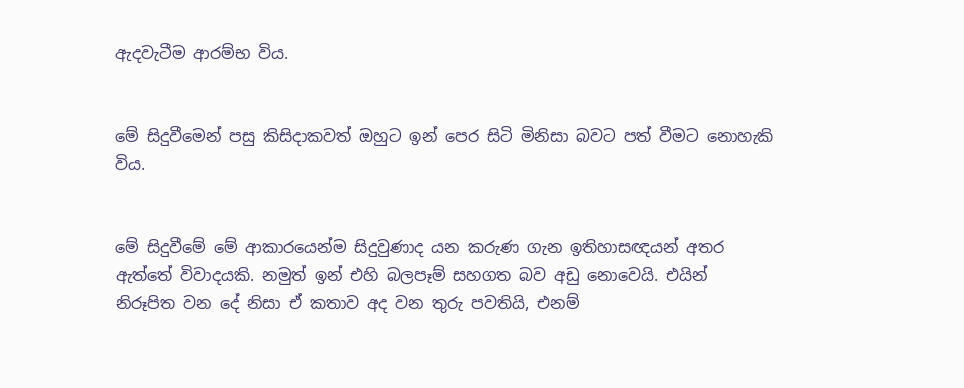ඇදවැටීම ආරම්භ විය.


මේ සිදුවීමෙන් පසු කිසිදාකවත් ඔහුට ඉන් පෙර සිටි මිනිසා බවට පත් වීමට නොහැකි විය.


මේ සිදුවීමේ මේ ආකාරයෙන්ම සිදුවුණාද යන කරුණ ගැන ඉතිහාසඥයන් අතර ඇත්තේ විවාදයකි. නමුත් ඉන් එහි බලපෑම් සහගත බව අඩු නොවෙයි. එයින් නිරූපිත වන දේ නිසා ඒ කතාව අද වන තුරු පවතියි, එනම්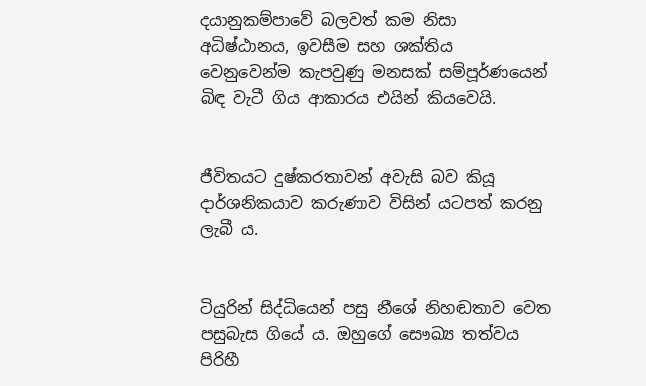දයානුකම්පාවේ බලවත් කම නිසා අධිෂ්ඨානය, ඉවසීම සහ ශක්තිය වෙනුවෙන්ම කැපවුණු මනසක් සම්පූර්ණයෙන් බිඳ වැටී ගිය ආකාරය එයින් කියවෙයි.


ජීවිතයට දුෂ්කරතාවන් අවැසි බව කියූ දාර්ශනිකයාව කරුණාව විසින් යටපත් කරනු ලැබී ය.


ටියුරින් සිද්ධියෙන් පසු නීශේ නිහඬතාව වෙත පසුබැස ගියේ ය. ඔහුගේ සෞඛ්‍ය තත්වය පිරිහී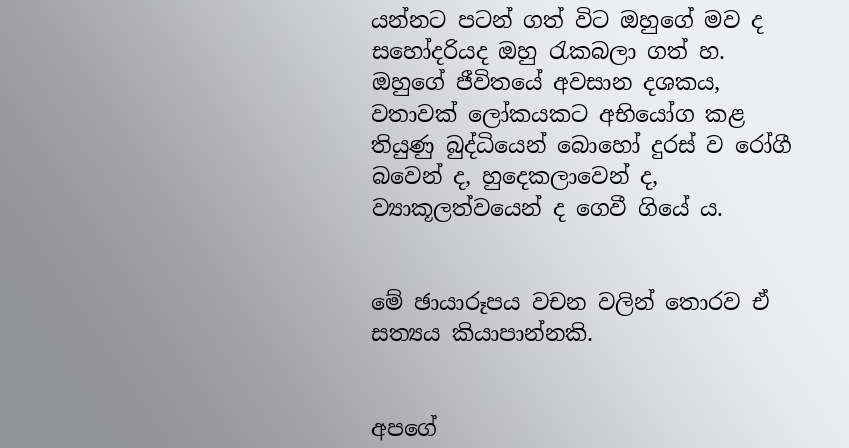යන්නට පටන් ගත් විට ඔහුගේ මව ද සහෝදරියද ඔහු රැකබලා ගත් හ. ඔහුගේ ජීවිතයේ අවසාන දශකය, වතාවක් ලෝකයකට අභියෝග කළ තියුණු බුද්ධියෙන් බොහෝ දුරස් ව රෝගී බවෙන් ද, හුදෙකලාවෙන් ද, ව්‍යාකූලත්වයෙන් ද ගෙවී ගියේ ය.


මේ ඡායාරූපය වචන වලින් තොරව ඒ සත්‍යය කියාපාන්නකි.


අපගේ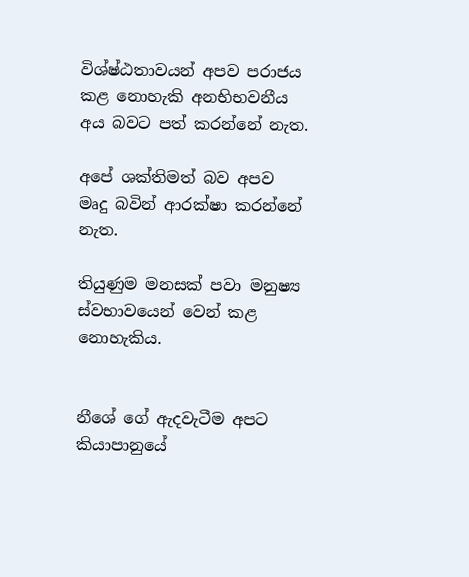විශ්ෂ්ඨතාවයන් අපව පරාජය කළ නොහැකි අනභිභවනීය අය බවට පත් කරන්නේ නැත.

අපේ ශක්තිමත් බව අපව මෘදු බවින් ආරක්ෂා කරන්නේ නැත.

තියුණුම මනසක් පවා මනුෂ්‍ය ස්වභාවයෙන් වෙන් කළ නොහැකිය.


නීශේ ගේ ඇදවැටීම අපට කියාපානුයේ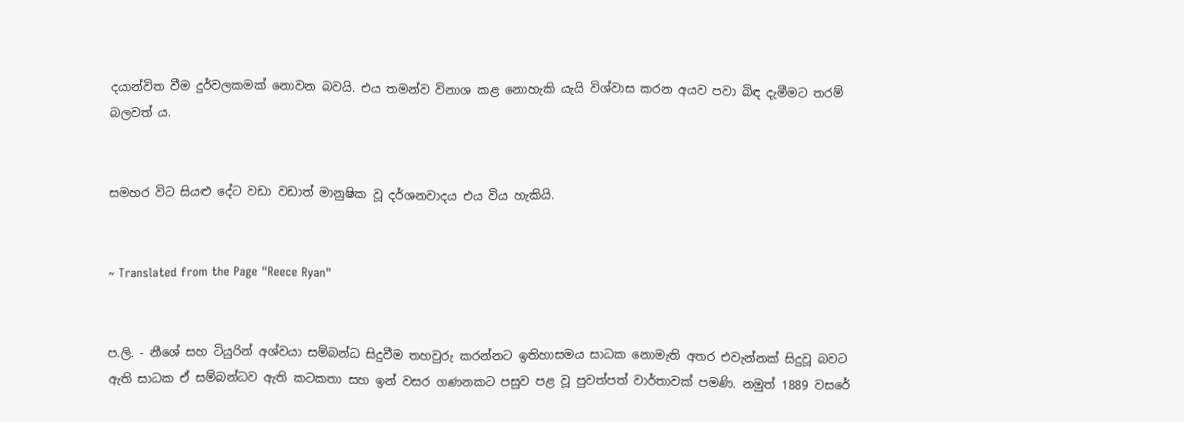දයාන්විත වීම දුර්වලකමක් නොවන බවයි. එය තමන්ව විනාශ කළ නොහැකි යැයි විශ්වාස කරන අයව පවා බිඳ දැමීමට තරම් බලවත් ය.


සමහර විට සියළු දේට වඩා වඩාත් මානුෂික වූ දර්ශනවාදය එය විය හැකියි.


~ Translated from the Page "Reece Ryan"


ප.ලි. - නීශේ සහ ටියුරින් අශ්වයා සම්බන්ධ සිදුවීම තහවුරු කරන්නට ඉතිහාසමය සාධක නොමැති අතර එවැන්නක් සිදුවූ බවට ඇති සාධක ඒ සම්බන්ධව ඇති කටකතා සහ ඉන් වසර ගණනකට පසුව පළ වූ පුවත්පත් වාර්තාවක් පමණි. නමුත් 1889 වසරේ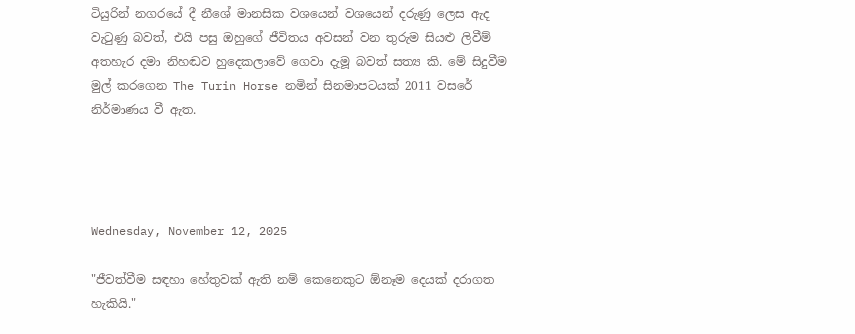ටියුරින් නගරයේ දී නීශේ මානසික වශයෙන් වශයෙන් දරුණු ලෙස ඇද වැටුණු බවත්, එයි පසු ඔහුගේ ජීවිතය අවසන් වන තුරුම සියළු ලිවීම් අතහැර දමා නිහඬව හුදෙකලාවේ ගෙවා දැමූ බවත් සත්‍ය කි. මේ සිදුවීම මුල් කරගෙන The Turin Horse නමින් සිනමාපටයක් 2011 වසරේ නිර්මාණය වී ඇත.




Wednesday, November 12, 2025

"ජීවත්වීම සඳහා හේතුවක් ඇති නම් කෙනෙකුට ඕනෑම දෙයක් දරාගත හැකියි."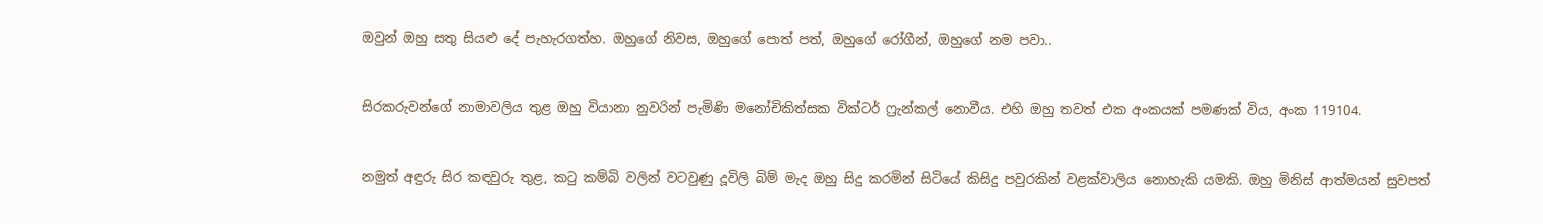ඔවුන් ඔහු සතු සියළු දේ පැහැරගත්හ. ඔහුගේ නිවස, ඔහුගේ පොත් පත්, ඔහුගේ රෝගීන්, ඔහුගේ නම පවා..


සිරකරුවන්ගේ නාමාවලිය තුළ ඔහු වියානා නුවරින් පැමිණි මනෝචිකිත්සක වික්ටර් ෆ්‍රැන්කල් නොවීය. එහි ඔහු තවත් එක අංකයක් පමණක් විය, අංක 119104.


නමුත් අඳුරු සිර කඳවුරු තුළ, කටු කම්බි වලින් වටවුණු දූවිලි බිම් මැද ඔහු සිදු කරමින් සිටියේ කිසිදු පවුරකින් වළක්වාලිය නොහැකි යමකි. ඔහු මිනිස් ආත්මයන් සුවපත්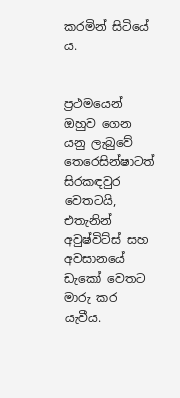කරමින් සිටියේ ය.


ප්‍රථමයෙන් ඔහුව ගෙන යනු ලැබුවේ තෙරෙසින්ෂාටත් සිරකඳවුර වෙතටයි, එතැනින් අවුෂ්විට්ස් සහ අවසානයේ ඩැකෝ වෙතට මාරු කර යැවීය.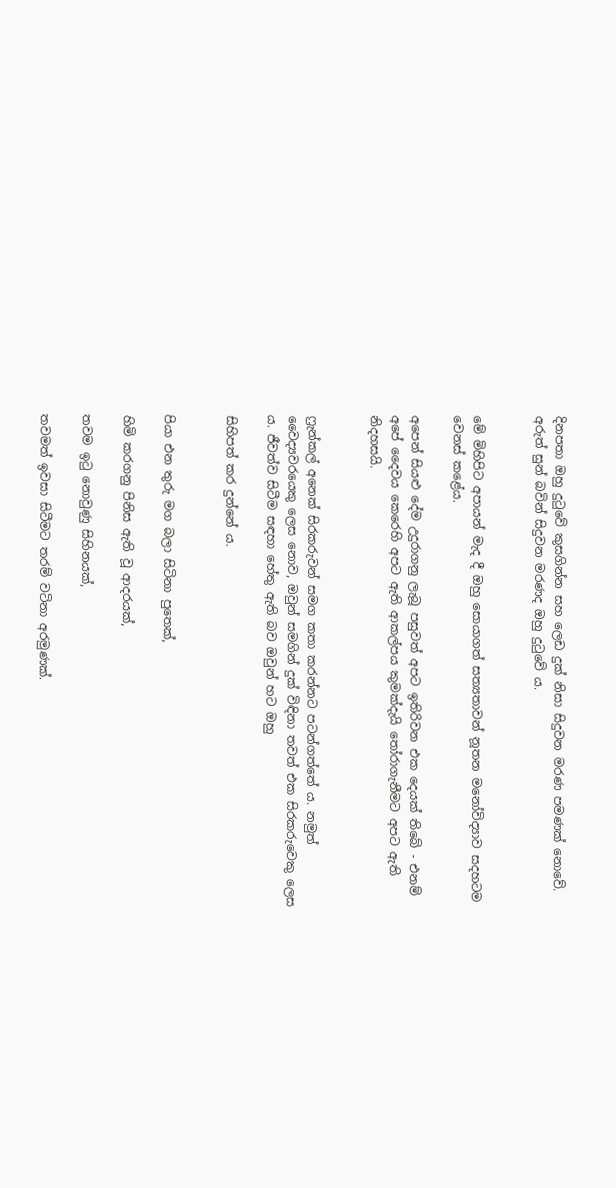දිනපතා ඔහු දුටුවේ කුසගින්න සහ ලෙඩ දුක් නිසා සිදුවන මරණ පමණක් නොවේ. අරුත් සුන් බවින් සිදුවන මරණද ඔහු දුටුවේ ය.


මේ මිහිපිට අපායන් මැද දී ඔහු සොයාගත් සත්‍යතාවන් නූතන මනෝවිද්‍යාව සදහටම වෙනස් කළේය.

අපෙන් සියළු දේම උදුරාගනු ලැබූ පසුවත් අපට ඉතිරිවන එක දෙයක් තිබේ - එනම් අපේ දෛවය කෙරෙහි අපට ඇති ආකල්පය කුමක්දැයි තෝරාගැනීමට අපට ඇති නිදහසයි.


ෆ්‍රැන්කල් අනෙක් සිරකරුවන් සමග කතා කරන්නට පටන්ගත්තේ ය. නමුත් වෛද්‍යවරයෙකු ලෙස නොව, ඔවුන් සමගින් දුක් විඳිනා තවත් එක සිරකරුවෙකු ලෙස ය. ජීවත්ව සිටීම සඳහා හේතු ඇති බව ඔවුන් හට ඔහු

සිහිපත් කර දුන්නේ ය.


පියා එන තුරු මග බලා සිටිනා පුතෙක්,

හිමි කරගනු පිනිස ඇති වූ ආදරයක්,

තවම ඉටු නොවුණු සිහිනයක්,

තවමත් ඉවසා සිටීමට තරම් වටිනා අරමුණක්.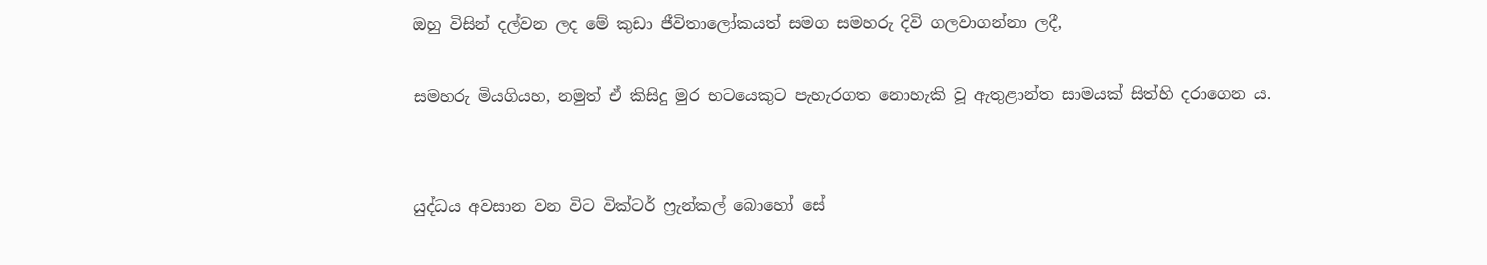ඔහු විසින් දල්වන ලද මේ කුඩා ජීවිතාලෝකයත් සමග සමහරු දිවි ගලවාගන්නා ලදී,

සමහරු මියගියහ, නමුත් ඒ කිසිදු මුර භටයෙකුට පැහැරගත නොහැකි වූ ඇතුළාන්ත සාමයක් සිත්හි දරාගෙන ය.


යුද්ධය අවසාන වන විට වික්ටර් ෆ්‍රැන්කල් බොහෝ සේ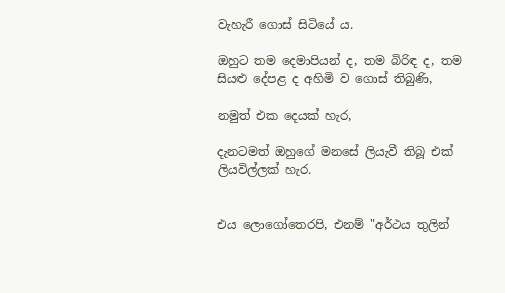වැහැරී ගොස් සිටියේ ය.

ඔහුට තම දෙමාපියන් ද, තම බිරිඳ ද, තම සියළු දේපළ ද අහිමි ව ගොස් තිබුණි,

නමුත් එක දෙයක් හැර,

දැනටමත් ඔහුගේ මනසේ ලියැවී තිබූ එක් ලියවිල්ලක් හැර.


එය ලොගෝතෙරපි, එනම් "අර්ථය තුලින්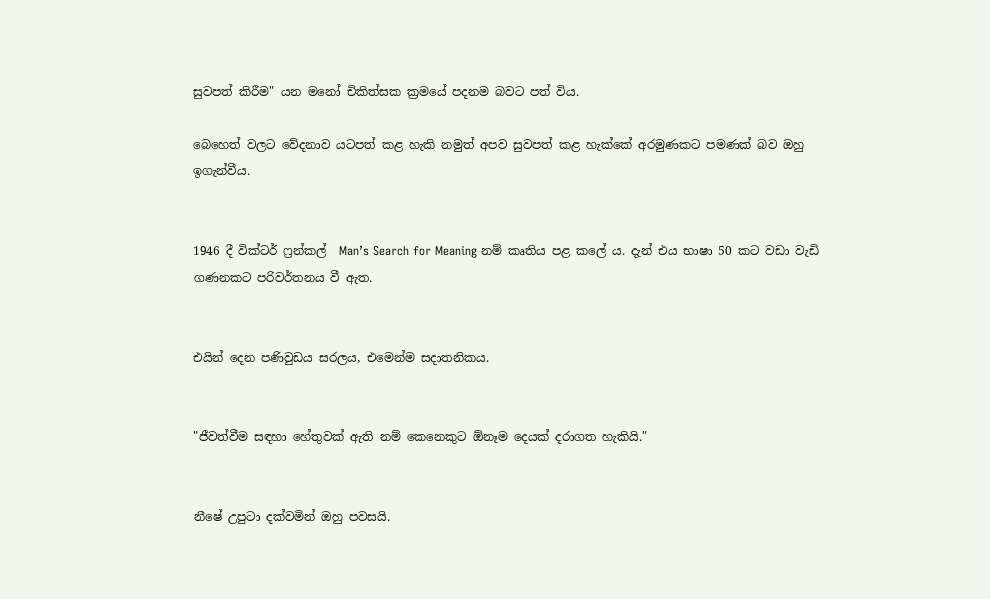සුවපත් කිරීම" යන මනෝ චිකිත්සක ක්‍රමයේ පදනම බවට පත් විය.

බෙහෙත් වලට වේදනාව යටපත් කළ හැකි නමුත් අපව සුවපත් කළ හැක්කේ අරමුණකට පමණක් බව ඔහු ඉගැන්වීය.


1946 දී වික්ටර් ෆ්‍රන්කල්  Man’s Search for Meaning නම් කෘතිය පළ කලේ ය. දැන් එය භාෂා 50 කට වඩා වැඩි ගණනකට පරිවර්තනය වී ඇත.


එයින් දෙන පණිවුඩය සරලය, එමෙන්ම සදාතනිකය.


"ජීවත්වීම සඳහා හේතුවක් ඇති නම් කෙනෙකුට ඕනෑම දෙයක් දරාගත හැකියි."


නීෂේ උපුටා දක්වමින් ඔහු පවසයි.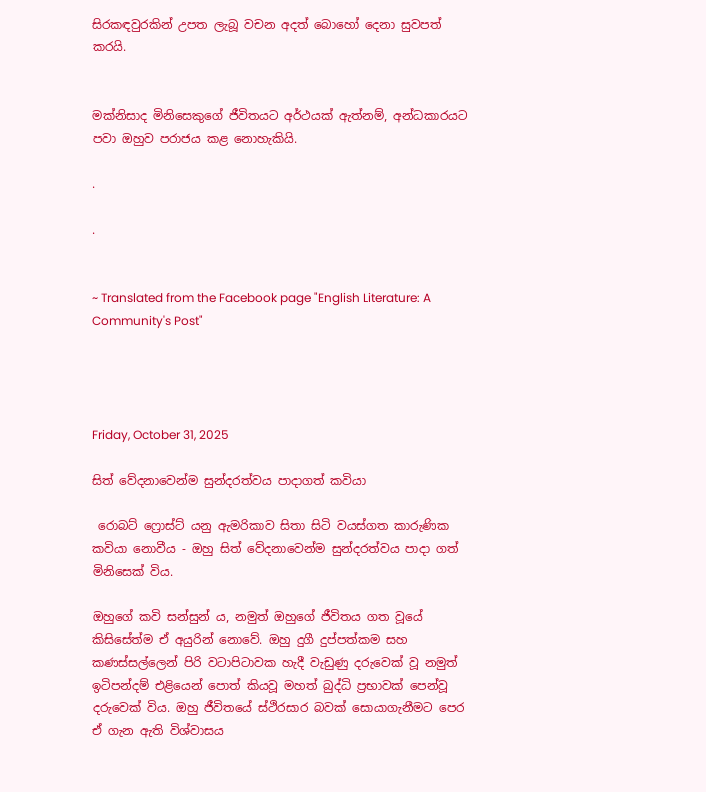සිරකඳවුරකින් උපත ලැබූ වචන අදත් බොහෝ දෙනා සුවපත් කරයි.


මක්නිසාද මිනිසෙකුගේ ජීවිතයට අර්ථයක් ඇත්නම්, අන්ධකාරයට පවා ඔහුව පරාජය කළ නොහැකියි.

.

.


~ Translated from the Facebook page "English Literature: A Community's Post"




Friday, October 31, 2025

සිත් වේදනාවෙන්ම සුන්දරත්වය පාදාගත් කවියා

 රොබට් ෆ්‍රොස්ට් යනු ඇමරිකාව සිතා සිටි වයස්ගත කාරුණික කවියා නොවීය - ඔහු සිත් වේදනාවෙන්ම සුන්දරත්වය පාදා ගත් මිනිසෙක් විය.

ඔහුගේ කවි සන්සුන් ය, නමුත් ඔහුගේ ජීවිතය ගත වූයේ කිසිසේත්ම ඒ අයුරින් නොවේ. ඔහු දුගී දුප්පත්කම සහ කණස්සල්ලෙන් පිරි වටාපිටාවක හැදී වැඩුණු දරුවෙක් වූ නමුත් ඉටිපන්දම් එළියෙන් පොත් කියවූ මහත් බුද්ධි ප්‍රභාවක් පෙන්වූ දරුවෙක් විය. ඔහු ජීවිතයේ ස්ථිරසාර බවක් සොයාගැනීමට පෙර ඒ ගැන ඇති විශ්වාසය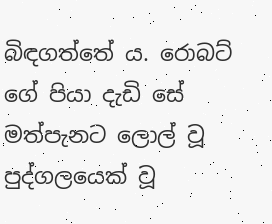බිඳගත්තේ ය. රොබට් ගේ පියා දැඩි සේ මත්පැනට ලොල් වූ පුද්ගලයෙක් වූ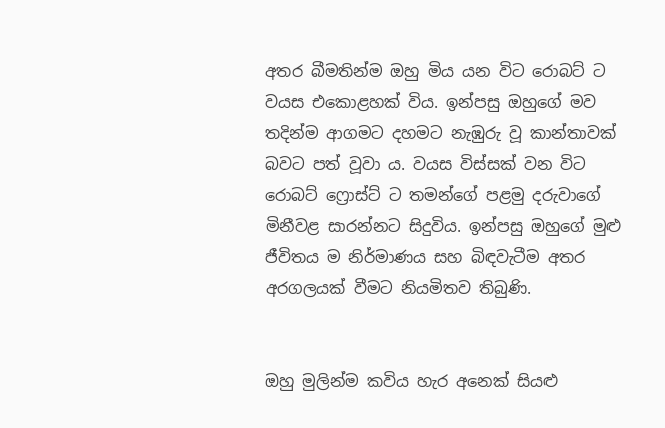අතර බීමතින්ම ඔහු මිය යන විට රොබට් ට වයස එකොළහක් විය. ඉන්පසු ඔහුගේ මව තදින්ම ආගමට දහමට නැඹුරු වූ කාන්තාවක් බවට පත් වූවා ය. වයස විස්සක් වන විට රොබට් ෆ්‍රොස්ට් ට තමන්ගේ පළමු දරුවාගේ මිනීවළ සාරන්නට සිදුවිය. ඉන්පසු ඔහුගේ මුළු ජීවිතය ම නිර්මාණය සහ බිඳවැටීම අතර අරගලයක් වීමට නියමිතව තිබුණි.


ඔහු මුලින්ම කවිය හැර අනෙක් සියළු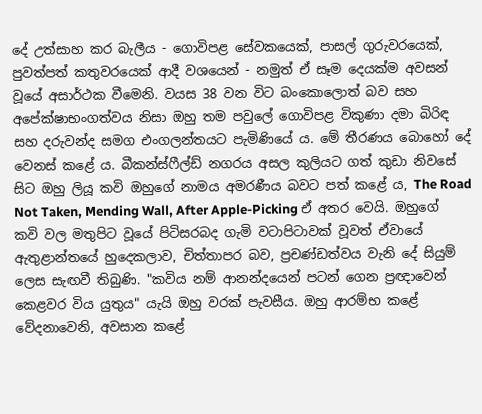දේ උත්සාහ කර බැලීය - ගොවිපළ සේවකයෙක්, පාසල් ගුරුවරයෙක්, පුවත්පත් කතුවරයෙක් ආදී වශයෙන් - නමුත් ඒ සෑම දෙයක්ම අවසන් වූයේ අසාර්ථක වීමෙනි. වයස 38 වන විට බංකොලොත් බව සහ අපේක්ෂාභංගත්වය නිසා ඔහු තම පවුලේ ගොවිපළ විකුණා දමා බිරිඳ සහ දරුවන්ද සමග එංගලන්තයට පැමිණියේ ය. මේ තීරණය බොහෝ දේ වෙනස් කළේ ය. බීකන්ස්ෆීල්ඩ් නගරය අසල කුලියට ගත් කුඩා නිවසේ සිට ඔහු ලියූ කවි ඔහුගේ නාමය අමරණීය බවට පත් කළේ ය, The Road Not Taken, Mending Wall, After Apple-Picking ඒ අතර වෙයි. ඔහුගේ කවි වල මතුපිට වූයේ පිටිසරබද ගැමි වටාපිටාවක් වූවත් ඒවායේ ඇතුළාන්තයේ හුදෙකලාව, චිත්තාපර බව, ප්‍රචණ්ඩත්වය වැනි දේ සියුම් ලෙස සැඟවී තිබුණි. "කවිය නම් ආනන්දයෙන් පටන් ගෙන ප්‍රඥාවෙන් කෙළවර විය යුතුය" යැයි ඔහු වරක් පැවසීය. ඔහු ආරම්භ කළේ වේදනාවෙනි, අවසාන කළේ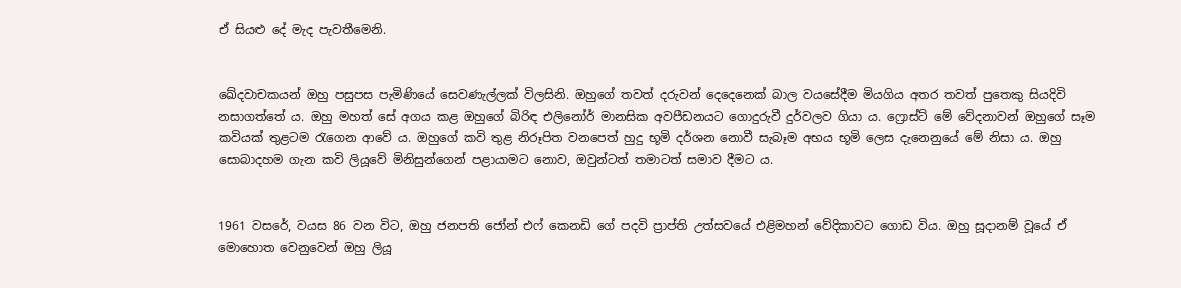ඒ සියළු දේ මැද පැවතීමෙනි.


ඛේදවාචකයන් ඔහු පසුපස පැමිණියේ සෙවණැල්ලක් විලසිනි. ඔහුගේ තවත් දරුවන් දෙදෙනෙක් බාල වයසේදීම මියගිය අතර තවත් පුතෙකු සියදිවි නසාගත්තේ ය. ඔහු මහත් සේ අගය කළ ඔහුගේ බිරිඳ එලිනෝර් මානසික අවපීඩනයට ගොදුරුවී දුර්වලව ගියා ය. ෆ්‍රොස්ට් මේ වේදනාවන් ඔහුගේ සෑම කවියක් තුළටම රැගෙන ආවේ ය. ඔහුගේ කවි තුළ නිරූපිත වනපෙත් හුදු භූමි දර්ශන නොවී සැබෑම අභය භූමි ලෙස දැනෙනුයේ මේ නිසා ය. ඔහු සොබාදහම ගැන කවි ලියූවේ මිනිසුන්ගෙන් පළායාමට නොව, ඔවුන්ටත් තමාටත් සමාව දීමට ය.


1961 වසරේ, වයස 86 වන විට, ඔහු ජනපති ජෝන් එෆ් කෙනඩි ගේ පදවි ප්‍රාප්ති උත්සවයේ එළිමහන් වේදිකාවට ගොඩ විය. ඔහු සූදානම් වූයේ ඒ මොහොත වෙනුවෙන් ඔහු ලියූ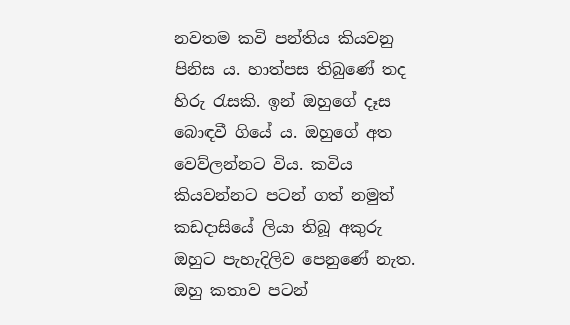නවතම කවි පන්තිය කියවනු පිනිස ය. හාත්පස තිබුණේ තද හිරු රැසකි. ඉන් ඔහුගේ දෑස බොඳවී ගියේ ය. ඔහුගේ අත වෙව්ලන්නට විය. කවිය කියවන්නට පටන් ගත් නමුත් කඩදාසියේ ලියා තිබූ අකුරු ඔහුට පැහැදිලිව පෙනුණේ නැත. ඔහු කතාව පටන්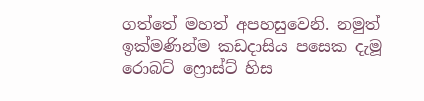ගත්තේ මහත් අපහසුවෙනි. නමුත් ඉක්මණින්ම කඩදාසිය පසෙක දැමූ රොබට් ෆ්‍රොස්ට් හිස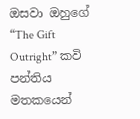ඔසවා ඔහුගේ “The Gift Outright” කවි පන්තිය මතකයෙන්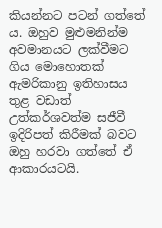කියන්නට පටන් ගත්තේ ය. ඔහුව මුළුමනින්ම අවමානයට ලක්වීමට ගිය මොහොතක් ඇමරිකානු ඉතිහාසය තුළ වඩාත් උත්කර්ශවත්ම සජීවී ඉදිරිපත් කිරීමක් බවට ඔහු හරවා ගත්තේ ඒ ආකාරයටයි.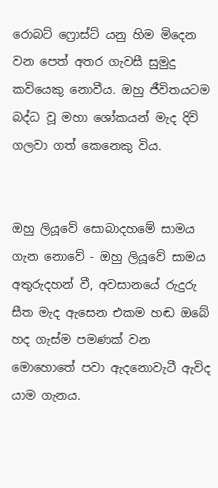රොබට් ෆ්‍රොස්ට් යනු හිම මිදෙන වන පෙත් අතර ගැවසී සුමුදු කවියෙකු නොවීය. ඔහු ජීවිතයටම බද්ධ වූ මහා ශෝකයන් මැද දිවි ගලවා ගත් කෙනෙකු විය.


ඔහු ලියූවේ සොබාදහමේ සාමය ගැන නොවේ - ඔහු ලියූවේ සාමය අතුරුදහන් වී, අවසානයේ රුදුරු සීත මැද ඇසෙන එකම හඬ ඔබේ හද ගැස්ම පමණක් වන මොහොතේ පවා ඇදනොවැටී ඇවිද යාම ගැනය.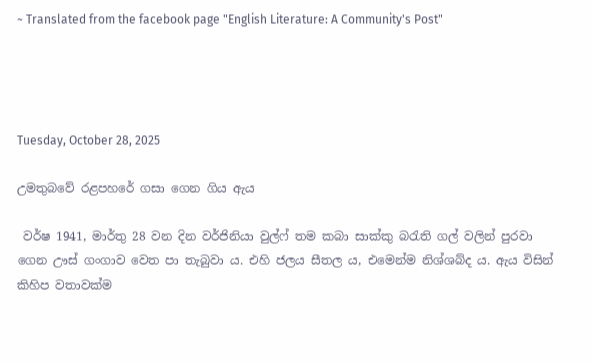~ Translated from the facebook page "English Literature: A Community's Post"




Tuesday, October 28, 2025

උමතුබවේ රළපහරේ ගසා ගෙන ගිය ඇය

 වර්ෂ 1941, මාර්තු 28 වන දින වර්ජිනියා වුල්ෆ් තම කබා සාක්කු බරැති ගල් වලින් පුරවා ගෙන ඌස් ගංගාව වෙත පා තැබුවා ය. එහි ජලය සීතල ය, එමෙන්ම නිශ්ශබ්ද ය. ඇය විසින් කිහිප වතාවක්ම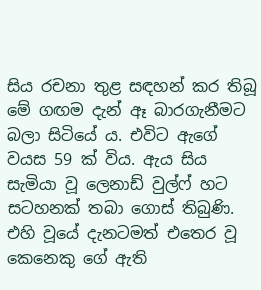සිය රචනා තුළ සඳහන් කර තිබූ මේ ගඟම දැන් ඈ බාරගැනීමට බලා සිටියේ ය. එවිට ඇගේ වයස 59 ක් විය. ඇය සිය සැමියා වූ ලෙනාඩ් වුල්ෆ් හට සටහනක් තබා ගොස් තිබුණි. එහි වූයේ දැනටමත් එතෙර වූ කෙනෙකු ගේ ඇති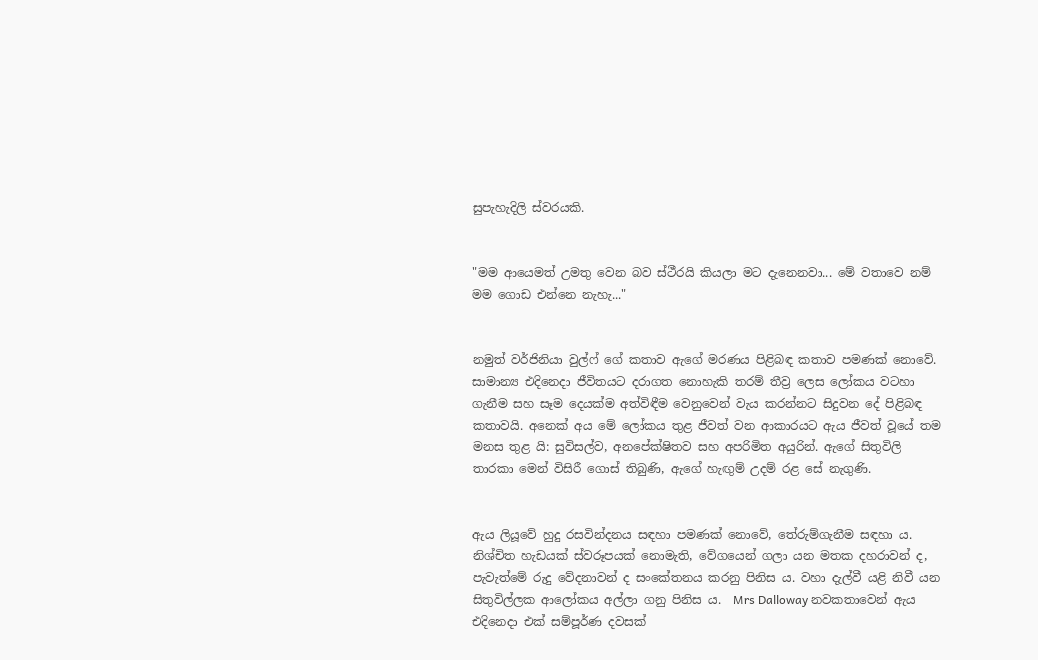සුපැහැදිලි ස්වරයකි.


"මම ආයෙමත් උමතු වෙන බව ස්ථීරයි කියලා මට දැනෙනවා... මේ වතාවෙ නම් මම ගොඩ එන්නෙ නැහැ..."


නමුත් වර්ජිනියා වුල්ෆ් ගේ කතාව ඇගේ මරණය පිළිබඳ කතාව පමණක් නොවේ. සාමාන්‍ය එදිනෙදා ජීවිතයට දරාගත නොහැකි තරම් තීව්‍ර ලෙස ලෝකය වටහා ගැනීම සහ සෑම දෙයක්ම අත්විඳීම වෙනුවෙන් වැය කරන්නට සිදුවන දේ පිළිබඳ කතාවයි. අනෙක් අය මේ ලෝකය තුළ ජීවත් වන ආකාරයට ඇය ජීවත් වූයේ තම මනස තුළ යි: සුවිසල්ව, අනපේක්ෂිතව සහ අපරිමිත අයුරින්. ඇගේ සිතුවිලි තාරකා මෙන් විසිරී ගොස් තිබුණි, ඇගේ හැඟුම් උදම් රළ සේ නැගුණි.


ඇය ලියූවේ හුදු රසවින්දනය සඳහා පමණක් නොවේ, තේරුම්ගැනීම සඳහා ය. නිශ්චිත හැඩයක් ස්වරූපයක් නොමැති, වේගයෙන් ගලා යන මතක දහරාවන් ද, පැවැත්මේ රුදු වේදනාවන් ද සංකේතනය කරනු පිනිස ය. වහා දැල්වී යළි නිවී යන සිතුවිල්ලක ආලෝකය අල්ලා ගනු පිනිස ය.  Mrs Dalloway නවකතාවෙන් ඇය එදිනෙදා එක් සම්පූර්ණ දවසක්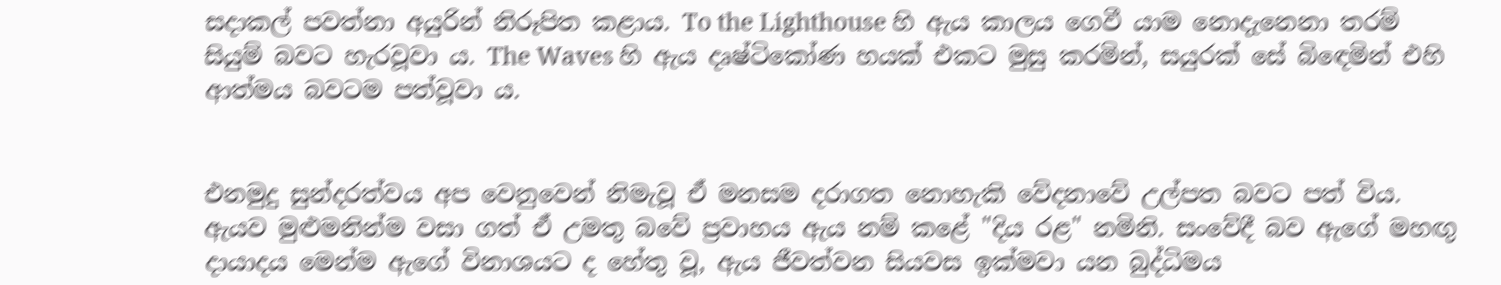සදාකල් පවත්නා අයුරින් නිරූපිත කළාය. To the Lighthouse හි ඇය කාලය ගෙවී යාම නොදැනෙනා තරම් සියුම් බවට හැරවූවා ය. The Waves හි ඇය දෘෂ්ටිකෝණ හයක් එකට මුසු කරමින්, සයුරක් සේ බිඳෙමින් එහි ආත්මය බවටම පත්වූවා ය.


එනමුදු සුන්දරත්වය අප වෙනුවෙන් නිමැවූ ඒ මනසම දරාගත නොහැකි වේදනාවේ උල්පත බවට පත් විය. ඇයව මුළුමනින්ම වසා ගත් ඒ උමතු බවේ ප්‍රවාහය ඇය නම් කළේ "දිය රළ" නමිනි. සංවේදී බව ඇගේ මහඟු දායාදය මෙන්ම ඇගේ විනාශයට ද හේතු වූ, ඇය ජීවත්වන සියවස ඉක්මවා යන බුද්ධිමය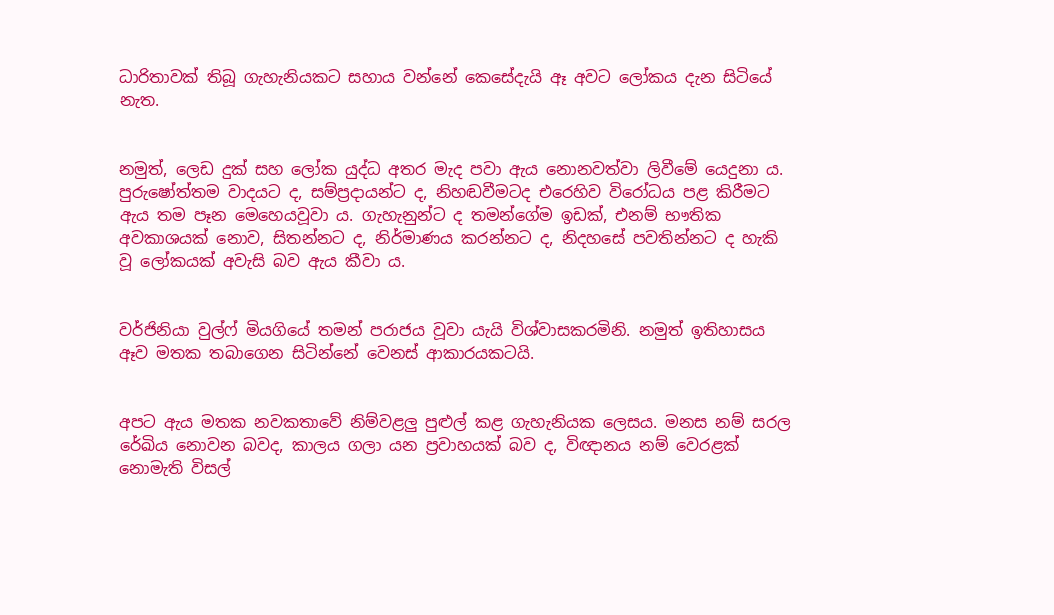ධාරිතාවක් තිබූ ගැහැනියකට සහාය වන්නේ කෙසේදැයි ඈ අවට ලෝකය දැන සිටියේ නැත.


නමුත්, ලෙඩ දුක් සහ ලෝක යුද්ධ අතර මැද පවා ඇය නොනවත්වා ලිවීමේ යෙදුනා ය. පුරුෂෝත්තම වාදයට ද, සම්ප්‍රදායන්ට ද, නිහඬවීමටද එරෙහිව විරෝධය පළ කිරීමට ඇය තම පෑන මෙහෙයවූවා ය. ගැහැනුන්ට ද තමන්ගේම ඉඩක්, එනම් භෟතික අවකාශයක් නොව, සිතන්නට ද, නිර්මාණය කරන්නට ද, නිදහසේ පවතින්නට ද හැකි වූ ලෝකයක් අවැසි බව ඇය කීවා ය.


වර්ජිනියා වුල්ෆ් මියගියේ තමන් පරාජය වූවා යැයි විශ්වාසකරමිනි. නමුත් ඉතිහාසය ඈව මතක තබාගෙන සිටින්නේ වෙනස් ආකාරයකටයි.


අපට ඇය මතක නවකතාවේ නිම්වළලු පුළුල් කළ ගැහැනියක ලෙසය. මනස නම් සරල රේඛිය නොවන බවද, කාලය ගලා යන ප්‍රවාහයක් බව ද, විඥානය නම් වෙරළක් නොමැති විසල්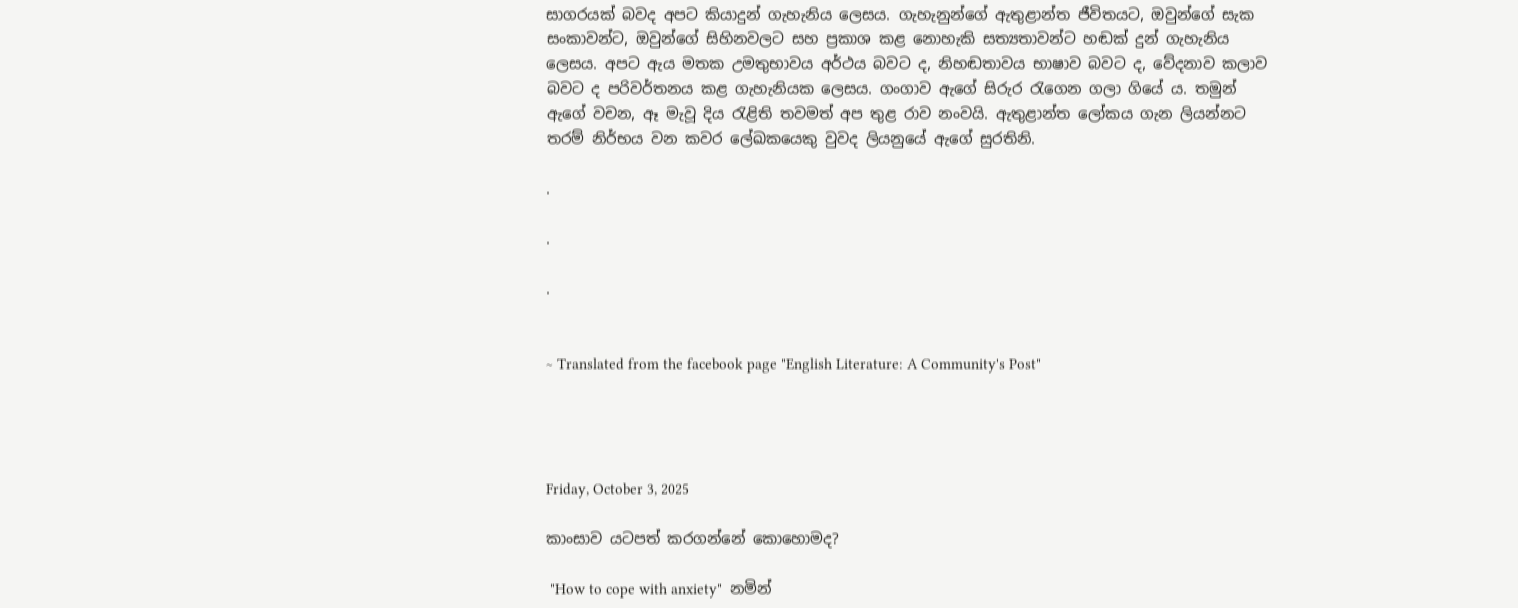සාගරයක් බවද අපට කියාදුන් ගැහැනිය ලෙසය. ගැහැනුන්ගේ ඇතුළාන්ත ජීවිතයට, ඔවුන්ගේ සැක සංකාවන්ට, ඔවුන්ගේ සිහිනවලට සහ ප්‍රකාශ කළ නොහැකි සත්‍යතාවන්ට හඬක් දුන් ගැහැනිය ලෙසය. අපට ඇය මතක උමතුභාවය අර්ථය බවට ද, නිහඬතාවය භාෂාව බවට ද, වේදනාව කලාව බවට ද පරිවර්තනය කළ ගැහැනියක ලෙසය. ගංගාව ඇගේ සිරුර රැගෙන ගලා ගියේ ය. තමුන් ඇගේ වචන, ඈ මැවූ දිය රැළිති තවමත් අප තුළ රාව නංවයි. ඇතුළාන්ත ලෝකය ගැන ලියන්නට තරම් නිර්භය වන කවර ලේඛකයෙකු වුවද ලියනුයේ ඇගේ සුරතිනි.

.

.

.


~ Translated from the facebook page "English Literature: A Community's Post"




Friday, October 3, 2025

කාංසාව යටපත් කරගන්නේ කොහොමද?

 "How to cope with anxiety"  නමින්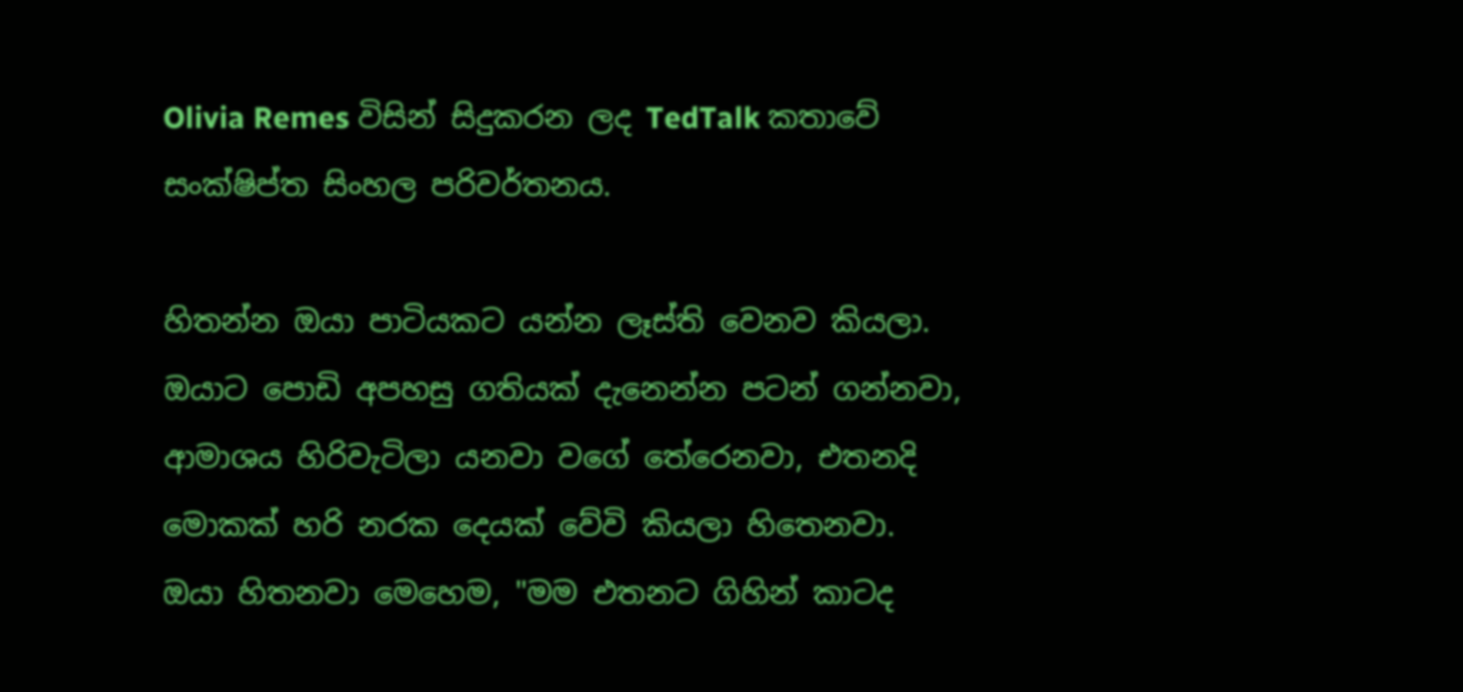Olivia Remes විසින් සිදුකරන ලද TedTalk කතාවේ සංක්ෂිප්ත සිංහල පරිවර්තනය.

හිතන්න ඔයා පාටියකට යන්න ලෑස්ති වෙනව කියලා. ඔයාට පොඩි අපහසු ගතියක් දැනෙන්න පටන් ගන්නවා, ආමාශය හිරිවැටිලා යනවා වගේ තේරෙනවා, එතනදි මොකක් හරි නරක දෙයක් වේවි කියලා හිතෙනවා. ඔයා හිතනවා මෙහෙම, "මම එතනට ගිහින් කාටද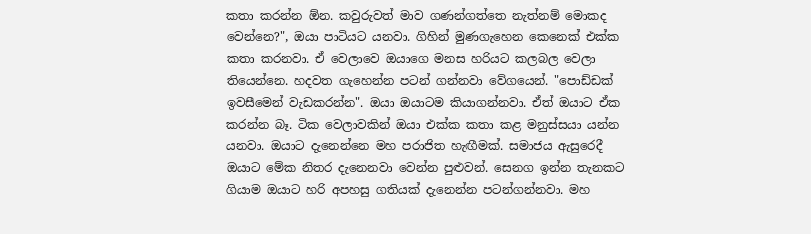කතා කරන්න ඕන. කවුරුවත් මාව ගණන්ගත්තෙ නැත්නම් මොකද වෙන්නෙ?", ඔයා පාටියට යනවා. ගිහින් මුණගැහෙන කෙනෙක් එක්ක කතා කරනවා. ඒ වෙලාවෙ ඔයාගෙ මනස හරියට කලබල වෙලා තියෙන්නෙ. හදවත ගැහෙන්න පටන් ගන්නවා වේගයෙන්. "පොඩ්ඩක් ඉවසීමෙන් වැඩකරන්න". ඔයා ඔයාටම කියාගන්නවා. ඒත් ඔයාට ඒක කරන්න බෑ. ටික වෙලාවකින් ඔයා එක්ක කතා කළ මනුස්සයා යන්න යනවා. ඔයාට දැනෙන්නෙ මහ පරාජිත හැඟීමක්. සමාජය ඇසුරෙදී ඔයාට මේක නිතර දැනෙනවා වෙන්න පුළුවන්. සෙනග ඉන්න තැනකට ගියාම ඔයාට හරි අපහසු ගතියක් දැනෙන්න පටන්ගන්නවා. මහ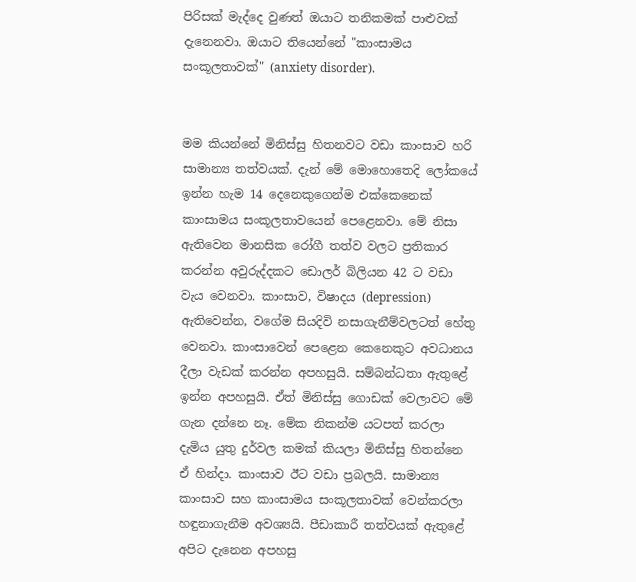පිරිසක් මැද්දෙ වුණත් ඔයාට තනිකමක් පාළුවක් දැනෙනවා. ඔයාට තියෙන්නේ "කාංසාමය සංකූලතාවක්" (anxiety disorder).


මම කියන්නේ මිනිස්සු හිතනවට වඩා කාංසාව හරි සාමාන්‍ය තත්වයක්. දැන් මේ මොහොතෙදි ලෝකයේ ඉන්න හැම 14 දෙනෙකුගෙන්ම එක්කෙනෙක් කාංසාමය සංකූලතාවයෙන් පෙළෙනවා. මේ නිසා ඇතිවෙන මානසික රෝගී තත්ව වලට ප්‍රතිකාර කරන්න අවුරුද්දකට ඩොලර් බිලියන 42 ට වඩා වැය වෙනවා. කාංසාව, විෂාදය (depression) ඇතිවෙන්න, වගේම සියදිවි නසාගැනීම්වලටත් හේතු වෙනවා. කාංසාවෙන් පෙළෙන කෙනෙකුට අවධානය දීලා වැඩක් කරන්න අපහසුයි. සම්බන්ධතා ඇතුළේ ඉන්න අපහසුයි. ඒත් මිනිස්සු ගොඩක් වෙලාවට මේ ගැන දන්නෙ නෑ. මේක නිකන්ම යටපත් කරලා දැමිය යුතු දුර්වල කමක් කියලා මිනිස්සු හිතන්නෙ ඒ හින්දා. කාංසාව ඊට වඩා ප්‍රබලයි. සාමාන්‍ය කාංසාව සහ කාංසාමය සංකූලතාවක් වෙන්කරලා හඳුනාගැනීම අවශ්‍යයි. පීඩාකාරී තත්වයක් ඇතුළේ අපිට දැනෙන අපහසු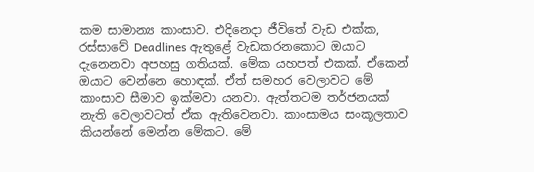කම සාමාන්‍ය කාංසාව. එදිනෙදා ජීවිතේ වැඩ එක්ක, රස්සාවේ Deadlines ඇතුළේ වැඩකරනකොට ඔයාට දැනෙනවා අපහසු ගතියක්. මේක යහපත් එකක්. ඒකෙන් ඔයාට වෙන්නෙ හොඳක්. ඒත් සමහර වෙලාවට මේ කාංසාව සීමාව ඉක්මවා යනවා. ඇත්තටම තර්ජනයක් නැති වෙලාවටත් ඒක ඇතිවෙනවා. කාංසාමය සංකූලතාව කියන්නේ මෙන්න මේකට. මේ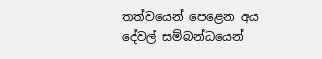තත්වයෙන් පෙළෙන අය දේවල් සම්බන්ධයෙන්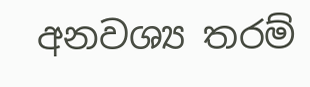අනවශ්‍ය තරම්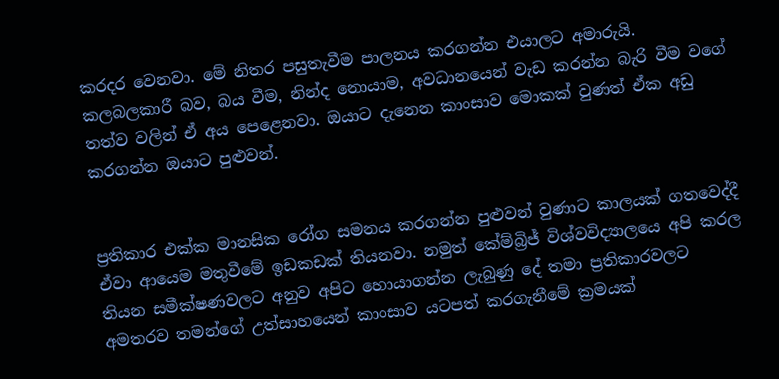කරදර වෙනවා. මේ නිතර පසුතැවීම පාලනය කරගන්න එයාලට අමාරුයි. කලබලකාරී බව, බය වීම, නින්ද නොයාම, අවධානයෙන් වැඩ කරන්න බැරි වීම වගේ තත්ව වලින් ඒ අය පෙළෙනවා. ඔයාට දැනෙන කාංසාව මොකක් වුණත් ඒක අඩු කරගන්න ඔයාට පුළුවන්.


ප්‍රතිකාර එක්ක මානසික රෝග සමනය කරගන්න පුළුවන් වුණාට කාලයක් ගතවෙද්දී ඒවා ආයෙම මතුවීමේ ඉඩකඩක් තියනවා. නමුත් කේම්බ්‍රිජ් විශ්වවිද්‍යාලයෙ අපි කරල තියන සමීක්ෂණවලට අනුව අපිට හොයාගන්න ලැබුණු දේ තමා ප්‍රතිකාරවලට අමතරව තමන්ගේ උත්සාහයෙන් කාංසාව යටපත් කරගැනීමේ ක්‍රමයක්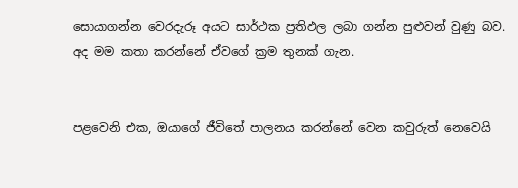සොයාගන්න වෙරදැරූ අයට සාර්ථක ප්‍රතිඵල ලබා ගන්න පුළුවන් වුණු බව. අද මම කතා කරන්නේ ඒවගේ ක්‍රම තුනක් ගැන.


පළවෙනි එක, ඔයාගේ ජීවිතේ පාලනය කරන්නේ වෙන කවුරුත් නෙවෙයි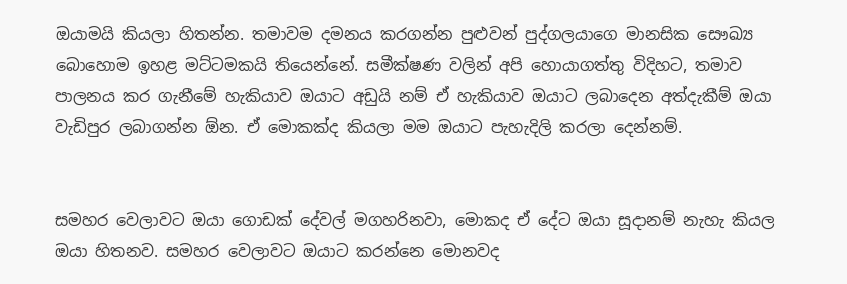ඔයාමයි කියලා හිතන්න. තමාවම දමනය කරගන්න පුළුවන් පුද්ගලයාගෙ මානසික සෞඛ්‍ය බොහොම ඉහළ මට්ටමකයි තියෙන්නේ. සමීක්ෂණ වලින් අපි හොයාගත්තු විදිහට, තමාව පාලනය කර ගැනීමේ හැකියාව ඔයාට අඩුයි නම් ඒ හැකියාව ඔයාට ලබාදෙන අත්දැකීම් ඔයා වැඩිපුර ලබාගන්න ඕන. ඒ මොකක්ද කියලා මම ඔයාට පැහැදිලි කරලා දෙන්නම්.


සමහර වෙලාවට ඔයා ගොඩක් දේවල් මගහරිනවා, මොකද ඒ දේට ඔයා සූදානම් නැහැ කියල ඔයා හිතනව. සමහර වෙලාවට ඔයාට කරන්නෙ මොනවද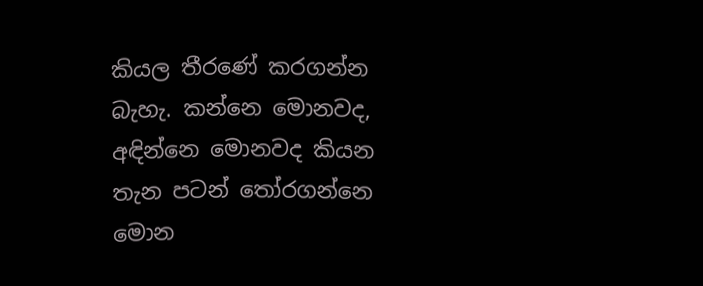කියල තීරණේ කරගන්න බැහැ. කන්නෙ මොනවද, අඳින්නෙ මොනවද කියන තැන පටන් තෝරගන්නෙ මොන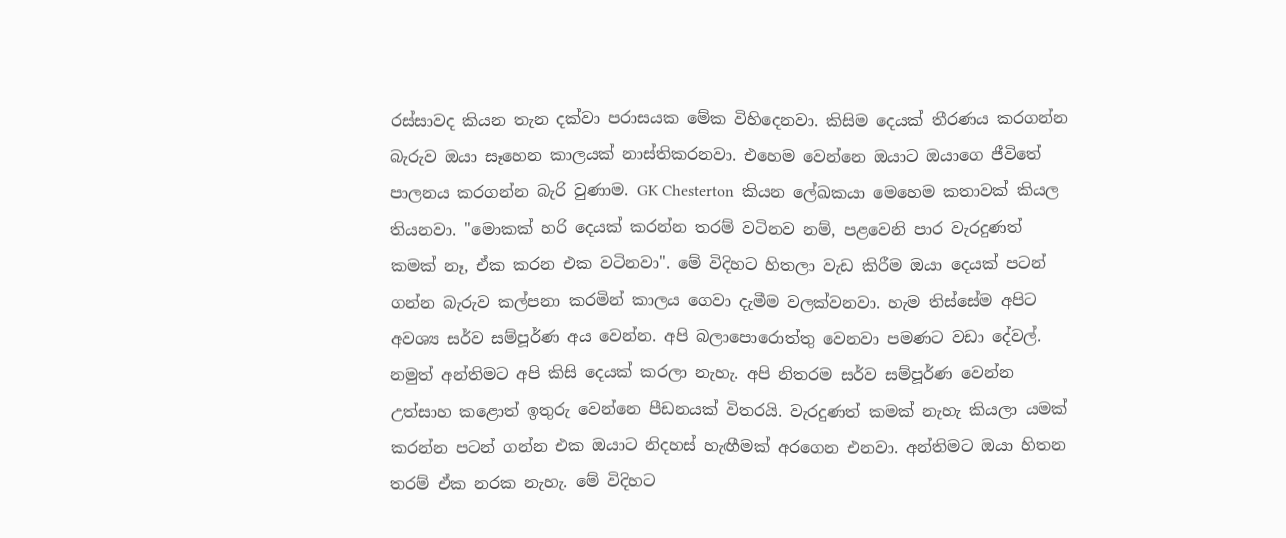රස්සාවද කියන තැන දක්වා පරාසයක මේක විහිදෙනවා. කිසිම දෙයක් තීරණය කරගන්න බැරුව ඔයා සෑහෙන කාලයක් නාස්තිකරනවා. එහෙම වෙන්නෙ ඔයාට ඔයාගෙ ජීවිතේ පාලනය කරගන්න බැරි වුණාම. GK Chesterton  කියන ලේඛකයා මෙහෙම කතාවක් කියල තියනවා. "මොකක් හරි දෙයක් කරන්න තරම් වටිනව නම්, පළවෙනි පාර වැරදුණත් කමක් නෑ, ඒක කරන එක වටිනවා". මේ විදිහට හිතලා වැඩ කිරීම ඔයා දෙයක් පටන් ගන්න බැරුව කල්පනා කරමින් කාලය ගෙවා දැමීම වලක්වනවා. හැම තිස්සේම අපිට අවශ්‍ය සර්ව සම්පූර්ණ අය වෙන්න. අපි බලාපොරොත්තු වෙනවා පමණට වඩා දේවල්. නමුත් අන්තිමට අපි කිසි දෙයක් කරලා නැහැ. අපි නිතරම සර්ව සම්පූර්ණ වෙන්න උත්සාහ කළොත් ඉතුරු වෙන්නෙ පීඩනයක් විතරයි. වැරදුණත් කමක් නැහැ කියලා යමක් කරන්න පටන් ගන්න එක ඔයාට නිදහස් හැඟීමක් අරගෙන එනවා. අන්තිමට ඔයා හිතන තරම් ඒක නරක නැහැ. මේ විදිහට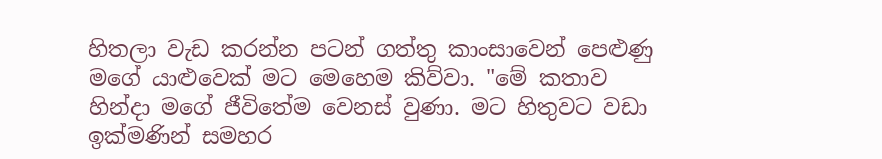හිතලා වැඩ කරන්න පටන් ගත්තු කාංසාවෙන් පෙළුණු මගේ යාළුවෙක් මට මෙහෙම කිව්වා. "මේ කතාව හින්දා මගේ ජීවිතේම වෙනස් වුණා. මට හිතුවට වඩා ඉක්මණින් සමහර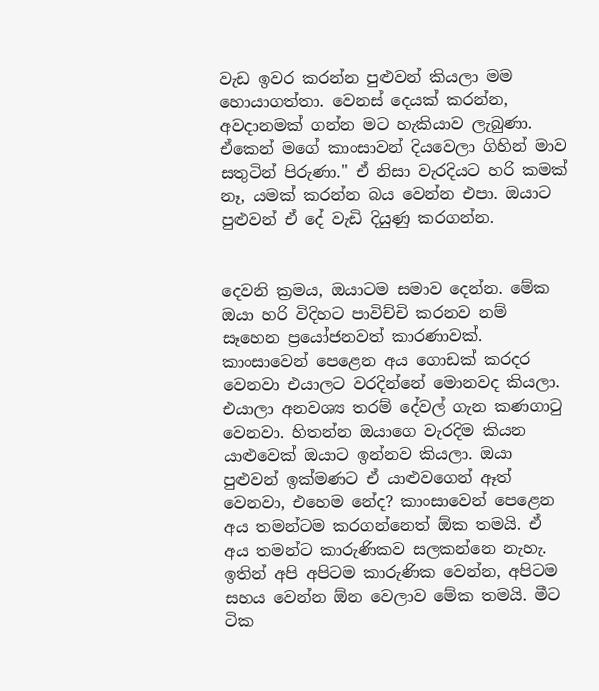වැඩ ඉවර කරන්න පුළුවන් කියලා මම හොයාගත්තා. වෙනස් දෙයක් කරන්න, අවදානමක් ගන්න මට හැකියාව ලැබුණා. ඒකෙන් මගේ කාංසාවන් දියවෙලා ගිහින් මාව සතුටින් පිරුණා." ඒ නිසා වැරදියට හරි කමක් නෑ, යමක් කරන්න බය වෙන්න එපා. ඔයාට පුළුවන් ඒ දේ වැඩි දියුණු කරගන්න.


දෙවනි ක්‍රමය, ඔයාටම සමාව දෙන්න. මේක ඔයා හරි විදිහට පාවිච්චි කරනව නම් සෑහෙන ප්‍රයෝජනවත් කාරණාවක්. කාංසාවෙන් පෙළෙන අය ගොඩක් කරදර වෙනවා එයාලට වරදින්නේ මොනවද කියලා. එයාලා අනවශ්‍ය තරම් දේවල් ගැන කණගාටු වෙනවා. හිතන්න ඔයාගෙ වැරදිම කියන යාළුවෙක් ඔයාට ඉන්නව කියලා. ඔයා පුළුවන් ඉක්මණට ඒ යාළුවගෙන් ඈත් වෙනවා, එහෙම නේද? කාංසාවෙන් පෙළෙන අය තමන්ටම කරගන්නෙත් ඕක තමයි. ඒ අය තමන්ට කාරුණිකව සලකන්නෙ නැහැ. ඉතින් අපි අපිටම කාරුණික වෙන්න, අපිටම සහය වෙන්න ඕන වෙලාව මේක තමයි. මීට ටික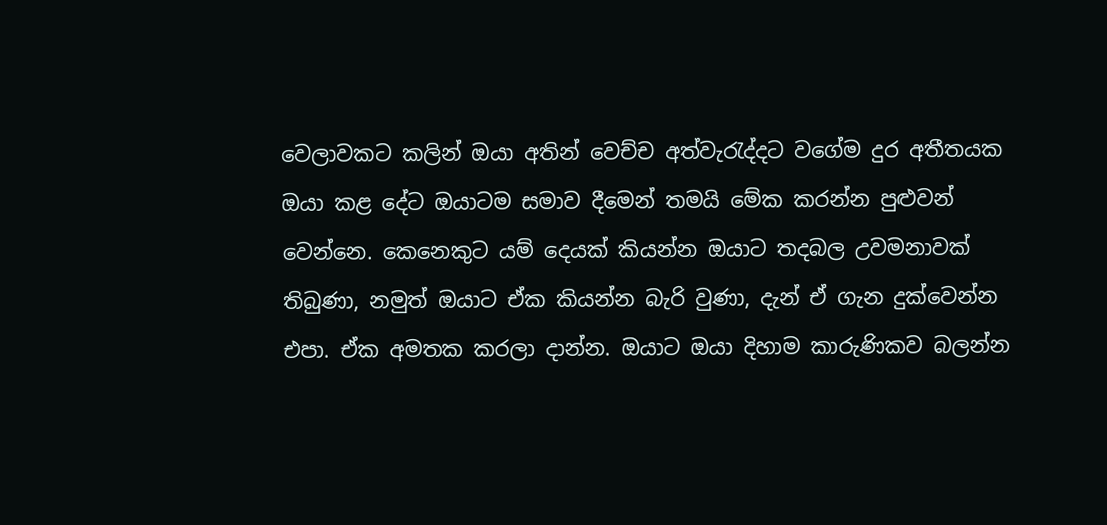වෙලාවකට කලින් ඔයා අතින් වෙච්ච අත්වැරැද්දට වගේම දුර අතීතයක ඔයා කළ දේට ඔයාටම සමාව දීමෙන් තමයි මේක කරන්න පුළුවන් වෙන්නෙ. කෙනෙකුට යම් දෙයක් කියන්න ඔයාට තදබල උවමනාවක් තිබුණා, නමුත් ඔයාට ඒක කියන්න බැරි වුණා, දැන් ඒ ගැන දුක්වෙන්න එපා. ඒක අමතක කරලා දාන්න. ඔයාට ඔයා දිහාම කාරුණිකව බලන්න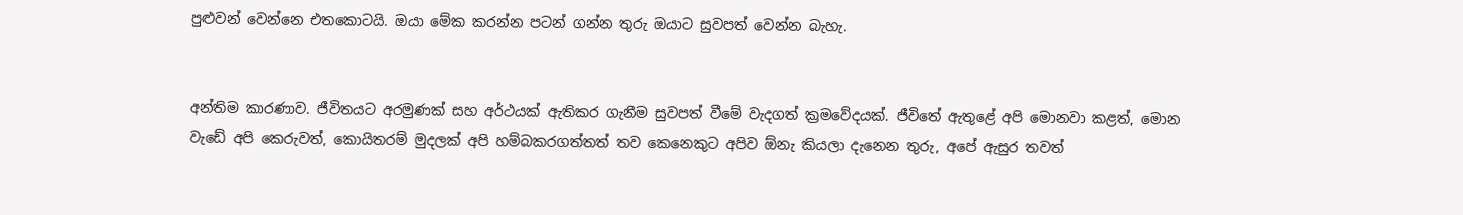පුළුවන් වෙන්නෙ එතකොටයි. ඔයා මේක කරන්න පටන් ගන්න තුරු ඔයාට සුවපත් වෙන්න බැහැ.


අන්තිම කාරණාව. ජීවිතයට අරමුණක් සහ අර්ථයක් ඇතිකර ගැනීම සුවපත් වීමේ වැදගත් ක්‍රමවේදයක්. ජීවිතේ ඇතුළේ අපි මොනවා කළත්, මොන වැඩේ අපි කෙරුවත්, කොයිතරම් මුදලක් අපි හම්බකරගත්තත් තව කෙනෙකුට අපිව ඕනැ කියලා දැනෙන තුරු, අපේ ඇසුර තවත්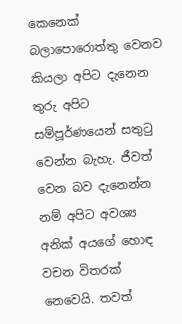කෙනෙක් බලාපොරොත්තු වෙනව කියලා අපිට දැනෙන තුරු අපිට සම්පූර්ණයෙන් සතුටු වෙන්න බැහැ. ජීවත් වෙන බව දැනෙන්න නම් අපිට අවශ්‍ය අනික් අයගේ හොඳ වචන විතරක් නෙවෙයි. තවත්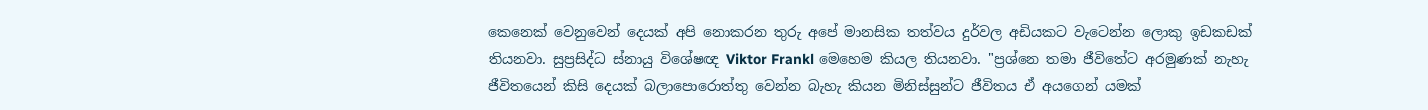කෙනෙක් වෙනුවෙන් දෙයක් අපි නොකරන තුරු අපේ මානසික තත්වය දුර්වල අඩියකට වැටෙන්න ලොකු ඉඩකඩක් තියනවා. සුප්‍රසිද්ධ ස්නායු විශේෂඥ Viktor Frankl මෙහෙම කියල තියනවා. "ප්‍රශ්නෙ තමා ජීවිතේට අරමුණක් නැහැ ජීවිතයෙන් කිසි දෙයක් බලාපොරොත්තු වෙන්න බැහැ කියන මිනිස්සුන්ට ජීවිතය ඒ අයගෙන් යමක්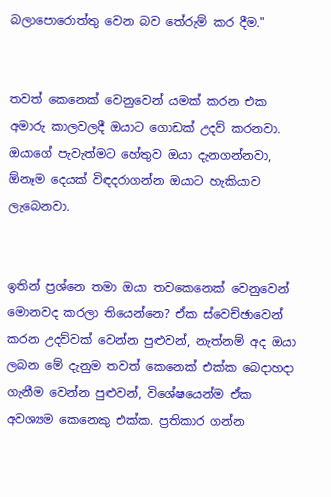බලාපොරොත්තු වෙන බව තේරුම් කර දීම."


තවත් කෙනෙක් වෙනුවෙන් යමක් කරන එක අමාරු කාලවලදී ඔයාට ගොඩක් උදව් කරනවා. ඔයාගේ පැවැත්මට හේතුව ඔයා දැනගන්නවා, ඕනෑම දෙයක් විඳදරාගන්න ඔයාට හැකියාව ලැබෙනවා.


ඉතින් ප්‍රශ්නෙ තමා ඔයා තවකෙනෙක් වෙනුවෙන් මොනවද කරලා තියෙන්නෙ? ඒක ස්වෙච්ඡාවෙන් කරන උදව්වක් වෙන්න පුළුවන්, නැත්නම් අද ඔයා ලබන මේ දැනුම තවත් කෙනෙක් එක්ක බෙදාහදා ගැනීම වෙන්න පුළුවන්, විශේෂයෙන්ම ඒක අවශ්‍යම කෙනෙකු එක්ක. ප්‍රතිකාර ගන්න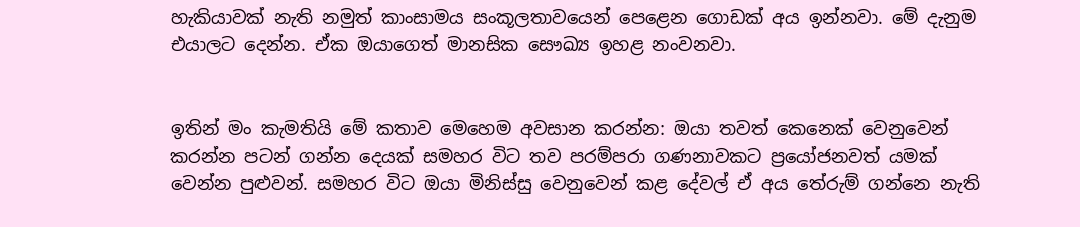හැකියාවක් නැති නමුත් කාංසාමය සංකූලතාවයෙන් පෙළෙන ගොඩක් අය ඉන්නවා. මේ දැනුම එයාලට දෙන්න. ඒක ඔයාගෙත් මානසික සෞඛ්‍ය ඉහළ නංවනවා.


ඉතින් මං කැමතියි මේ කතාව මෙහෙම අවසාන කරන්න: ඔයා තවත් කෙනෙක් වෙනුවෙන් කරන්න පටන් ගන්න දෙයක් සමහර විට තව පරම්පරා ගණනාවකට ප්‍රයෝජනවත් යමක් වෙන්න පුළුවන්. සමහර විට ඔයා මිනිස්සු වෙනුවෙන් කළ දේවල් ඒ අය තේරුම් ගන්නෙ නැති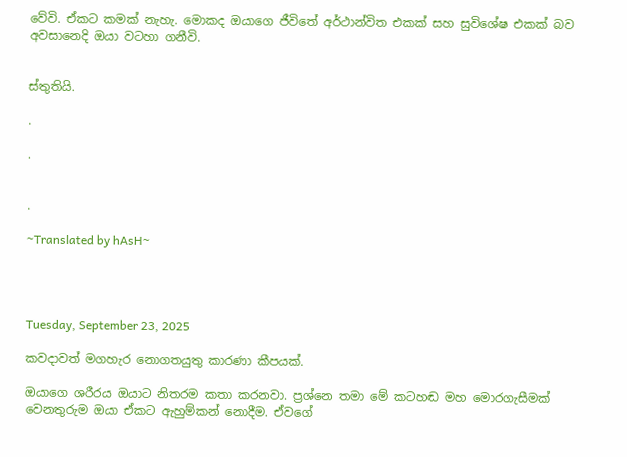වේවි. ඒකට කමක් නැහැ. මොකද ඔයාගෙ ජීවිතේ අර්ථාන්විත එකක් සහ සුවිශේෂ එකක් බව අවසානෙදි ඔයා වටහා ගනීවි.


ස්තුතියි.

.

.


.

~Translated by hAsH~




Tuesday, September 23, 2025

කවදාවත් මගහැර නොගතයුතු කාරණා කීපයක්.

ඔයාගෙ ශරීරය ඔයාට නිතරම කතා කරනවා. ප්‍රශ්නෙ තමා මේ කටහඬ මහ මොරගැසීමක් වෙනතුරුම ඔයා ඒකට ඇහුම්කන් නොදීම. ඒවගේ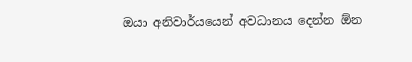ඔයා අනිවාර්යයෙන් අවධානය දෙන්න ඕන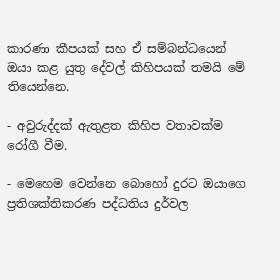කාරණා කීපයක් සහ ඒ සම්බන්ධයෙන් ඔයා කළ යුතු දේවල් කිහිපයක් තමයි මේ තියෙන්නෙ.

- අවුරුද්දක් ඇතුළත කිහිප වතාවක්ම රෝගී වීම.

- මෙහෙම වෙන්නෙ බොහෝ දුරට ඔයාගෙ ප්‍රතිශක්තිකරණ පද්ධතිය දුර්වල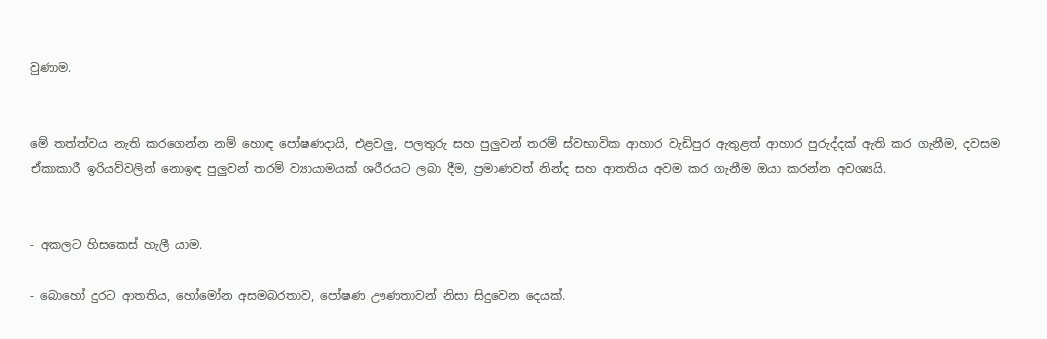වුණාම.


මේ තත්ත්වය නැති කරගෙන්න නම් හොඳ පෝෂණදායි, එළවලු, පලතුරු සහ පුලුවන් තරම් ස්වභාවික ආහාර වැඩිපුර ඇතුළත් ආහාර පුරුද්දක් ඇති කර ගැනීම, දවසම ඒකාකාරී ඉරියව්වලින් නොඉඳ පුලුවන් තරම් ව්‍යායාමයක් ශරීරයට ලබා දීම, ප්‍රමාණවත් නින්ද සහ ආතතිය අවම කර ගැනීම ඔයා කරන්න අවශ්‍යයි.


- අකලට හිසකෙස් හැලී යාම.

- බොහෝ දුරට ආතතිය, හෝමෝන අසමබරතාව, පෝෂණ ඌණතාවන් නිසා සිදුවෙන දෙයක්.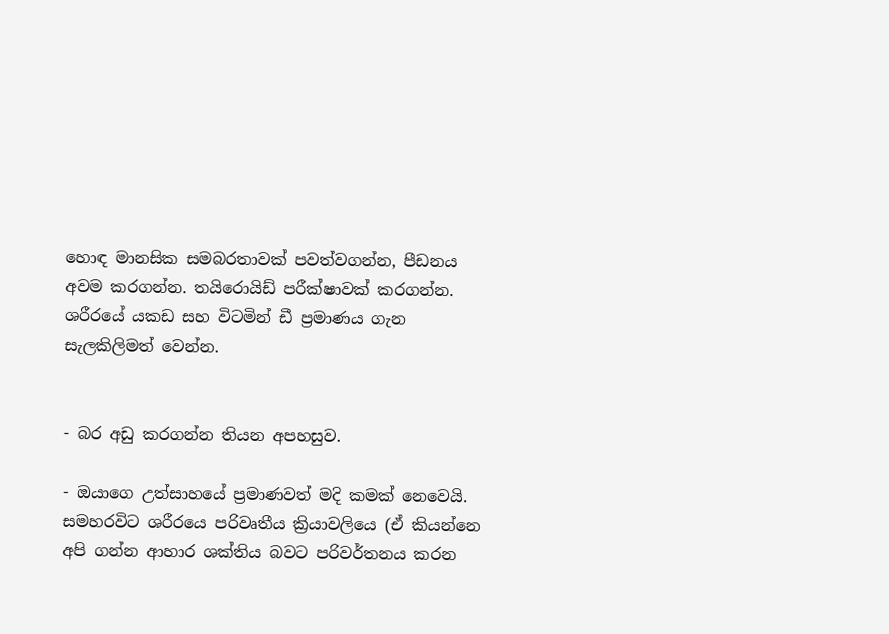හොඳ මානසික සමබරතාවක් පවත්වගන්න, පීඩනය අවම කරගන්න. තයිරොයිඩ් පරීක්ෂාවක් කරගන්න. ශරීරයේ යකඩ සහ විටමින් ඩී ප්‍රමාණය ගැන සැලකිලිමත් වෙන්න.


- බර අඩු කරගන්න තියන අපහසුව.

- ඔයාගෙ උත්සාහයේ ප්‍රමාණවත් මදි කමක් නෙවෙයි. සමහරවිට ශරීරයෙ පරිවෘතීය ක්‍රියාවලියෙ (ඒ කියන්නෙ අපි ගන්න ආහාර ශක්තිය බවට පරිවර්තනය කරන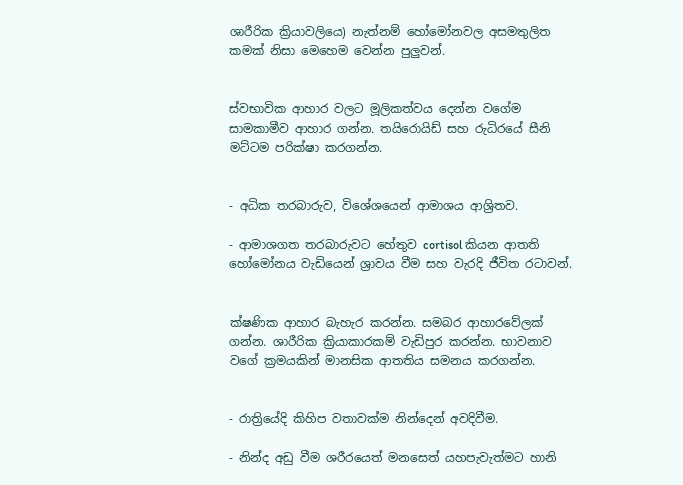ශාරීරික ක්‍රියාවලියෙ) නැත්නම් හෝමෝනවල අසමතුලිත කමක් නිසා මෙහෙම වෙන්න පුලුවන්.


ස්වභාවික ආහාර වලට මූලිකත්වය දෙන්න වගේම සාමකාමීව ආහාර ගන්න. තයිරොයිඩ් සහ රුධිරයේ සීනි මට්ටම පරික්ෂා කරගන්න.


- අධික තරබාරුව, විශේශයෙන් ආමාශය ආශ්‍රිතව.

- ආමාශගත තරබාරුවට හේතුව cortisol කියන ආතති හෝමෝනය වැඩියෙන් ශ්‍රාවය වීම සහ වැරදි ජීවිත රටාවන්.


ක්ෂණික ආහාර බැහැර කරන්න. සමබර ආහාරවේලක් ගන්න. ශාරීරික ක්‍රියාකාරකම් වැඩිපුර කරන්න. භාවනාව වගේ ක්‍රමයකින් මානසික ආතතිය සමනය කරගන්න.


- රාත්‍රියේදි කිහිප වතාවක්ම නින්දෙන් අවදිවීම.

- නින්ද අඩු වීම ශරීරයෙත් මනසෙත් යහපැවැත්මට හානි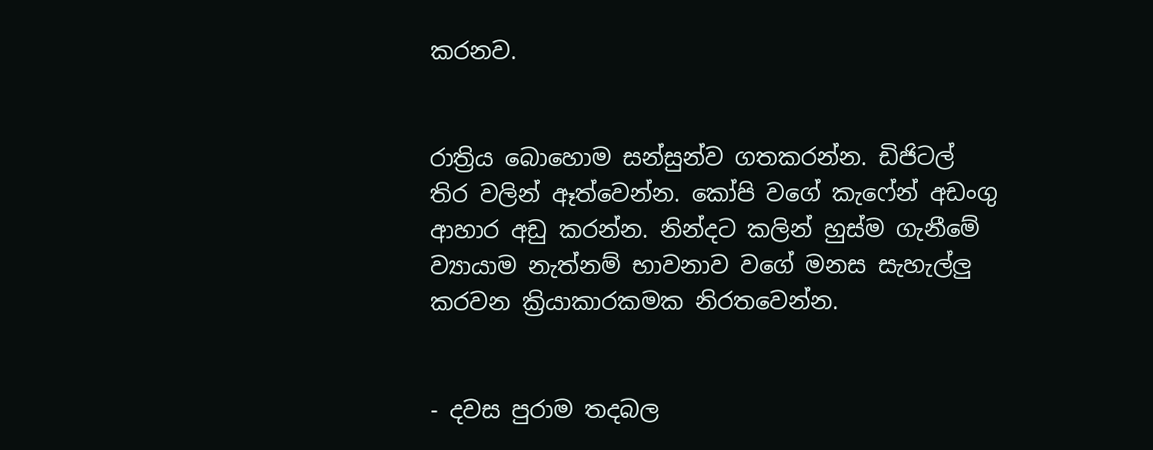කරනව.


රාත්‍රිය බොහොම සන්සුන්ව ගතකරන්න. ඩිජිටල් තිර වලින් ඈත්වෙන්න. කෝපි වගේ කැෆේන් අඩංගු ආහාර අඩු කරන්න. නින්දට කලින් හුස්ම ගැනීමේ ව්‍යායාම නැත්නම් භාවනාව වගේ මනස සැහැල්ලු කරවන ක්‍රියාකාරකමක නිරතවෙන්න.


- දවස පුරාම තදබල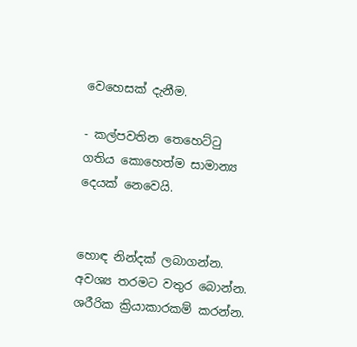වෙහෙසක් දැනීම.

- කල්පවතින තෙහෙට්ටු ගතිය කොහෙත්ම සාමාන්‍ය දෙයක් නෙවෙයි.


හොඳ නින්දක් ලබාගන්න. අවශ්‍ය තරමට වතුර බොන්න. ශරීරික ක්‍රියාකාරකම් කරන්න.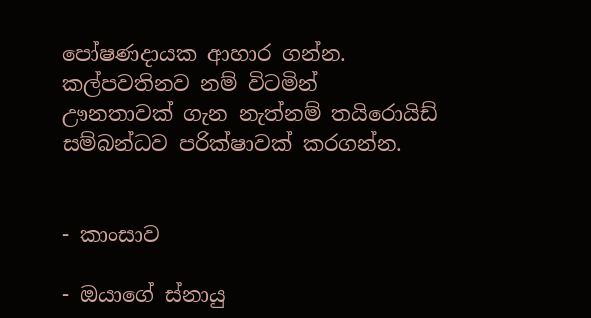පෝෂණදායක ආහාර ගන්න. කල්පවතිනව නම් විටමින් ඌනතාවක් ගැන නැත්නම් තයිරොයිඩ් සම්බන්ධව පරික්ෂාවක් කරගන්න.


- කාංසාව

- ඔයාගේ ස්නායු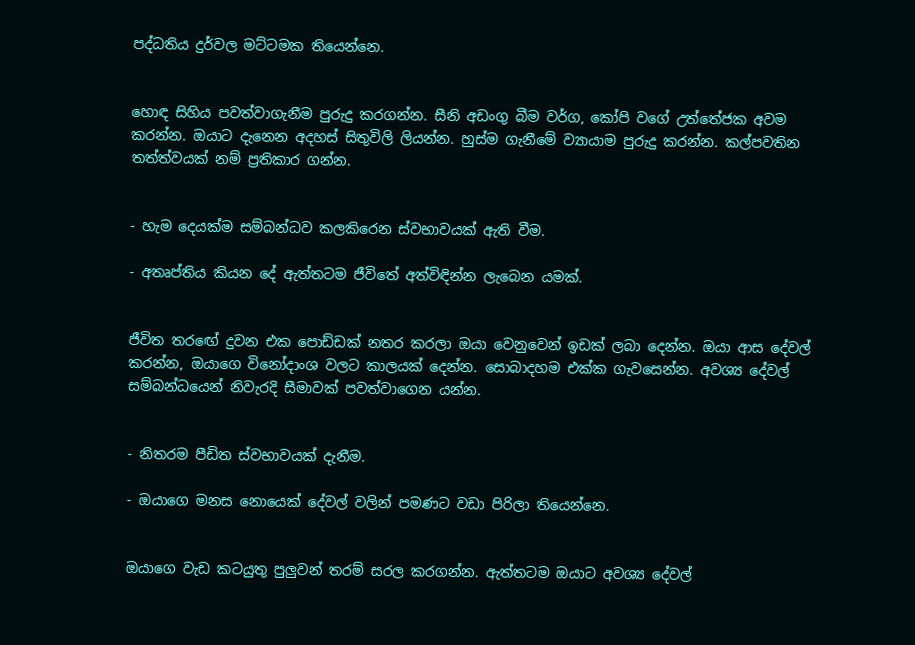පද්ධතිය දුර්වල මට්ටමක තියෙන්නෙ.


හොඳ සිහිය පවත්වාගැනීම පුරුදු කරගන්න. සීනි අඩංගු බීම වර්ග, කෝපි වගේ උත්තේජක අවම කරන්න. ඔයාට දැනෙන අදහස් සිතුවිලි ලියන්න. හුස්ම ගැනීමේ ව්‍යායාම පුරුදු කරන්න. කල්පවතින තත්ත්වයක් නම් ප්‍රතිකාර ගන්න.


- හැම දෙයක්ම සම්බන්ධව කලකිරෙන ස්වභාවයක් ඇති වීම.

- අතෘප්තිය කියන දේ ඇත්තටම ජීවිතේ අත්විඳින්න ලැබෙන යමක්.


ජීවිත තරඟේ දුවන එක පොඩ්ඩක් නතර කරලා ඔයා වෙනුවෙන් ඉඩක් ලබා දෙන්න. ඔයා ආස දේවල් කරන්න, ඔයාගෙ විනෝදාංශ වලට කාලයක් දෙන්න. සොබාදහම එක්ක ගැවසෙන්න. අවශ්‍ය දේවල් සම්බන්ධයෙන් නිවැරදි සීමාවක් පවත්වාගෙන යන්න.


- නිතරම පීඩිත ස්වභාවයක් දැනීම.

- ඔයාගෙ මනස නොයෙක් දේවල් වලින් පමණට වඩා පිරිලා තියෙන්නෙ.


ඔයාගෙ වැඩ කටයුතු පුලුවන් තරම් සරල කරගන්න. ඇත්තටම ඔයාට අවශ්‍ය දේවල්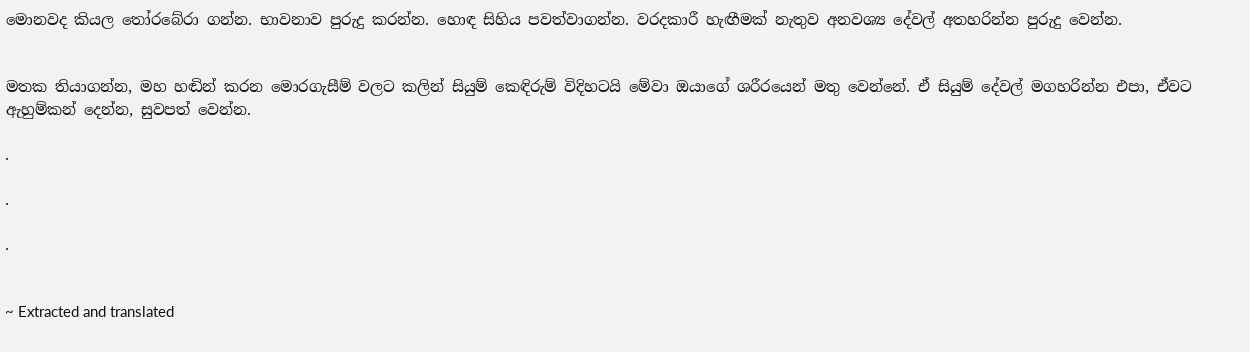මොනවද කියල තෝරබේරා ගන්න. භාවනාව පුරුදු කරන්න. හොඳ සිහිය පවත්වාගන්න. වරදකාරී හැඟීමක් නැතුව අනවශ්‍ය දේවල් අතහරින්න පුරුදු වෙන්න.


මතක තියාගන්න, මහ හඬින් කරන මොරගැසීම් වලට කලින් සියුම් කෙඳිරුම් විදිහටයි මේවා ඔයාගේ ශරීරයෙන් මතු වෙන්නේ. ඒ සියුම් දේවල් මගහරින්න එපා, ඒවට ඇහුම්කන් දෙන්න, සුවපත් වෙන්න.

.

.

.


~ Extracted and translated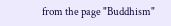from the page "Buddhism"